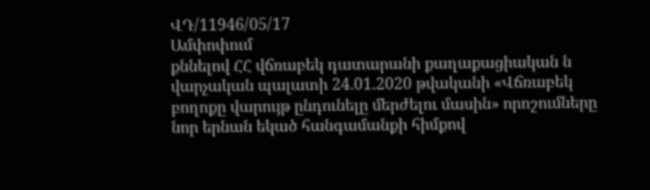ՎԴ/11946/05/17
Ամփոփում
քննելով ՀՀ վճռաբեկ դատարանի քաղաքացիական ն վարչական պալատի 24.01.2020 թվականի «Վճռաբեկ բողոքը վարույթ ընդունելը մերժելու մասին» որոշումները նոր երնան եկած հանգամանքի հիմքով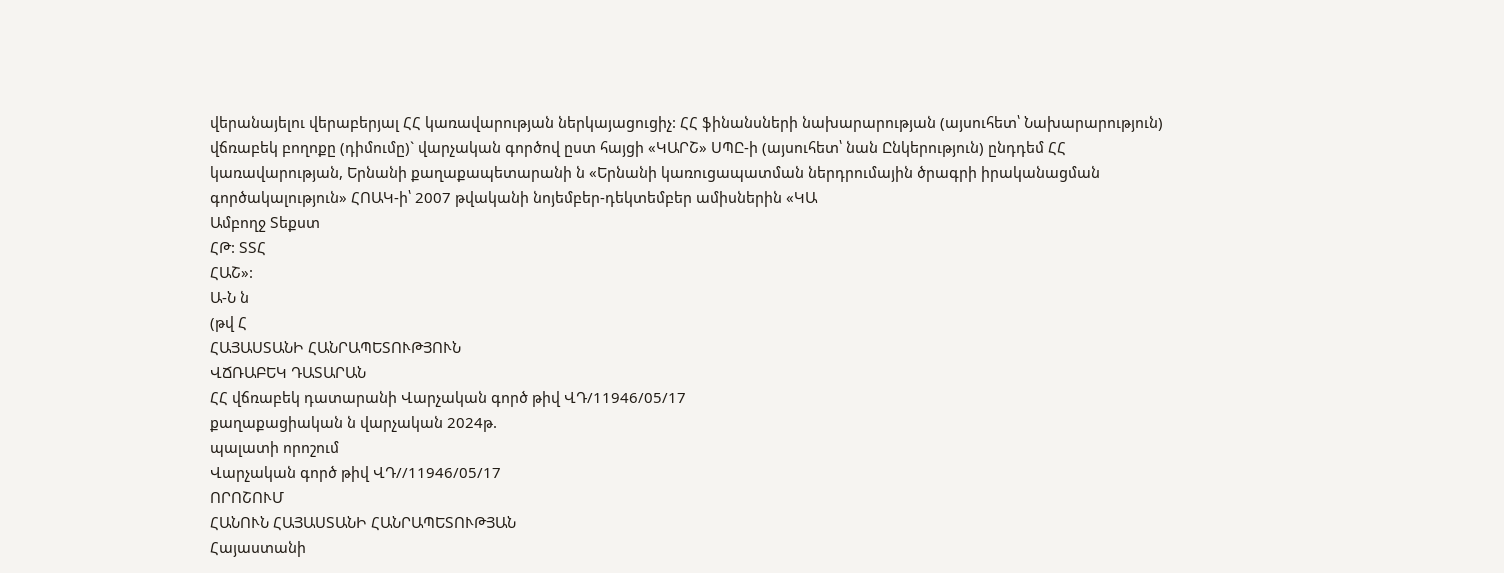վերանայելու վերաբերյալ ՀՀ կառավարության ներկայացուցիչ: ՀՀ ֆինանսների նախարարության (այսուհետ՝ Նախարարություն) վճռաբեկ բողոքը (դիմումը)` վարչական գործով ըստ հայցի «ԿԱՐՇ» ՍՊԸ-ի (այսուհետ՝ նան Ընկերություն) ընդդեմ ՀՀ կառավարության, Երնանի քաղաքապետարանի ն «Երնանի կառուցապատման ներդրումային ծրագրի իրականացման գործակալություն» ՀՈԱԿ-ի՝ 2007 թվականի նոյեմբեր-դեկտեմբեր ամիսներին «ԿԱ
Ամբողջ Տեքստ
ՀԹ: ՏՏՀ
ՀԱՇ»:
Ա-Ն ն
(թվ Հ
ՀԱՅԱՍՏԱՆԻ ՀԱՆՐԱՊԵՏՈՒԹՅՈՒՆ
ՎՃՌԱԲԵԿ ԴԱՏԱՐԱՆ
ՀՀ վճռաբեկ դատարանի Վարչական գործ թիվ ՎԴ/11946/05/17
քաղաքացիական ն վարչական 2024թ.
պալատի որոշում
Վարչական գործ թիվ ՎԴ//11946/05/17
ՈՐՈՇՈՒՄ
ՀԱՆՈՒՆ ՀԱՅԱՍՏԱՆԻ ՀԱՆՐԱՊԵՏՈՒԹՅԱՆ
Հայաստանի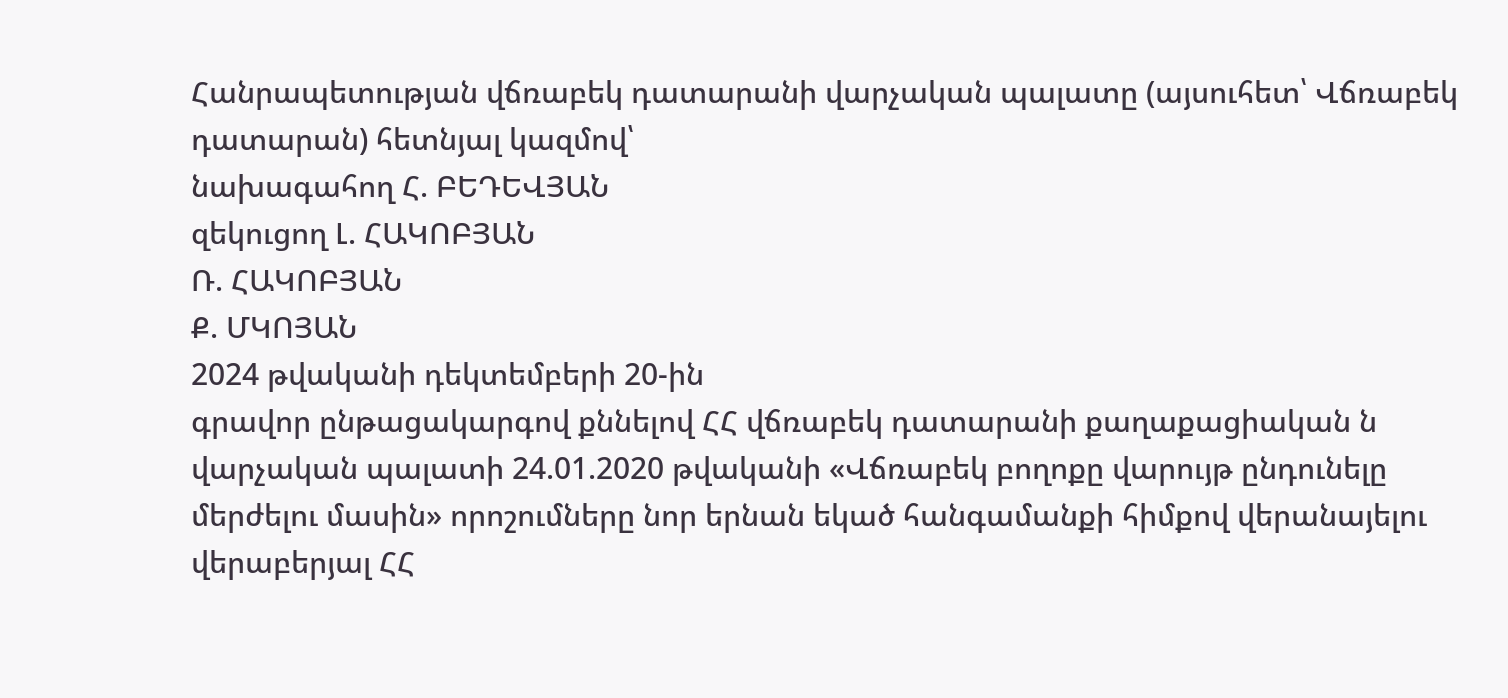Հանրապետության վճռաբեկ դատարանի վարչական պալատը (այսուհետ՝ Վճռաբեկ դատարան) հետնյալ կազմով՝
նախագահող Հ. ԲԵԴԵՎՅԱՆ
զեկուցող Լ. ՀԱԿՈԲՅԱՆ
Ռ. ՀԱԿՈԲՅԱՆ
Ք. ՄԿՈՅԱՆ
2024 թվականի դեկտեմբերի 20-ին
գրավոր ընթացակարգով քննելով ՀՀ վճռաբեկ դատարանի քաղաքացիական ն վարչական պալատի 24.01.2020 թվականի «Վճռաբեկ բողոքը վարույթ ընդունելը մերժելու մասին» որոշումները նոր երնան եկած հանգամանքի հիմքով վերանայելու վերաբերյալ ՀՀ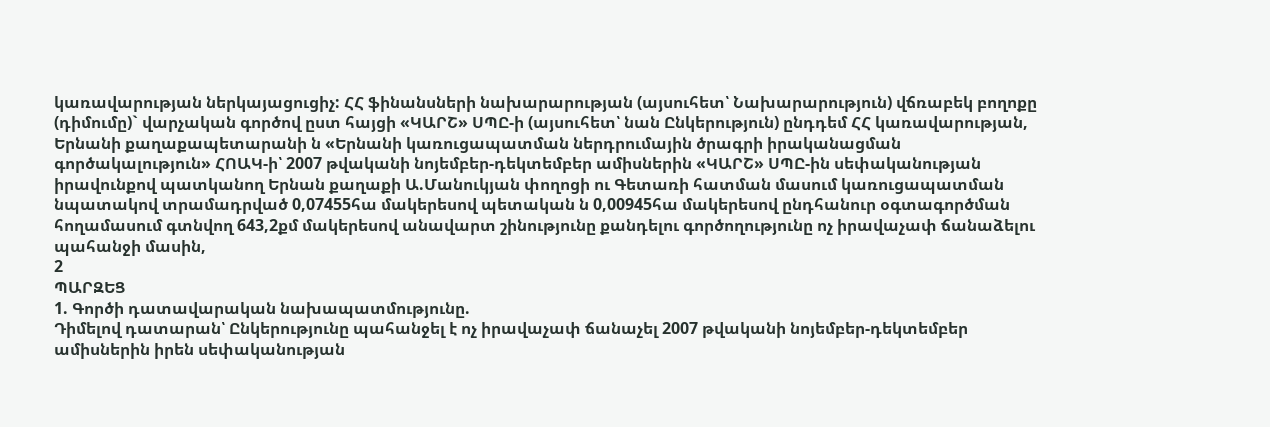կառավարության ներկայացուցիչ: ՀՀ ֆինանսների նախարարության (այսուհետ՝ Նախարարություն) վճռաբեկ բողոքը (դիմումը)` վարչական գործով ըստ հայցի «ԿԱՐՇ» ՍՊԸ-ի (այսուհետ՝ նան Ընկերություն) ընդդեմ ՀՀ կառավարության, Երնանի քաղաքապետարանի ն «Երնանի կառուցապատման ներդրումային ծրագրի իրականացման գործակալություն» ՀՈԱԿ-ի՝ 2007 թվականի նոյեմբեր-դեկտեմբեր ամիսներին «ԿԱՐՇ» ՍՊԸ-ին սեփականության իրավունքով պատկանող Երնան քաղաքի Ա.Մանուկյան փողոցի ու Գետառի հատման մասում կառուցապատման նպատակով տրամադրված 0,07455հա մակերեսով պետական ն 0,00945հա մակերեսով ընդհանուր օգտագործման հողամասում գտնվող 643,2քմ մակերեսով անավարտ շինությունը քանդելու գործողությունը ոչ իրավաչափ ճանաձելու պահանջի մասին,
2
ՊԱՐԶԵՑ
1. Գործի դատավարական նախապատմությունը.
Դիմելով դատարան՝ Ընկերությունը պահանջել է ոչ իրավաչափ ճանաչել 2007 թվականի նոյեմբեր-դեկտեմբեր ամիսներին իրեն սեփականության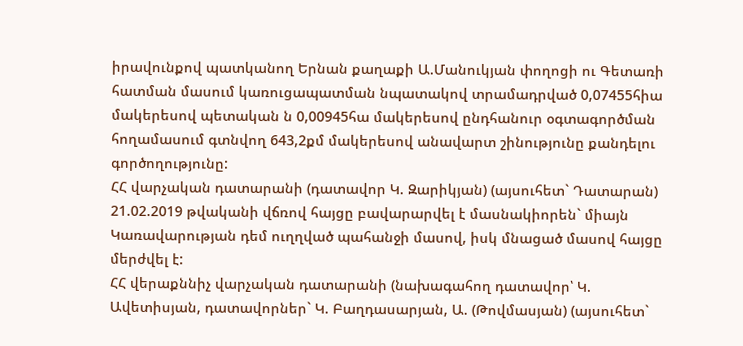իրավունքով պատկանող Երնան քաղաքի Ա.Մանուկյան փողոցի ու Գետառի հատման մասում կառուցապատման նպատակով տրամադրված 0,07455հիա մակերեսով պետական ն 0,00945հա մակերեսով ընդհանուր օգտագործման հողամասում գտնվող 643,2քմ մակերեսով անավարտ շինությունը քանդելու գործողությունը:
ՀՀ վարչական դատարանի (դատավոր Կ. Զարիկյան) (այսուհետ` Դատարան) 21.02.2019 թվականի վճռով հայցը բավարարվել է մասնակիորեն` միայն Կառավարության դեմ ուղղված պահանջի մասով, իսկ մնացած մասով հայցը մերժվել է:
ՀՀ վերաքննիչ վարչական դատարանի (նախագահող դատավոր՝ Կ. Ավետիսյան, դատավորներ` Կ. Բաղդասարյան, Ա. (Թովմասյան) (այսուհետ`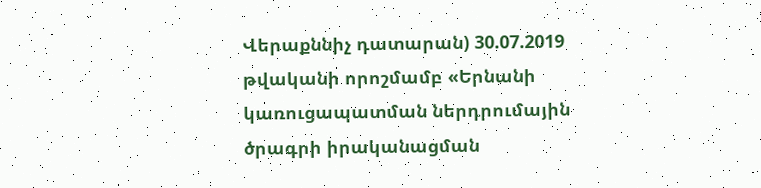Վերաքննիչ դատարան) 30.07.2019 թվականի որոշմամբ «Երնանի կառուցապատման ներդրումային ծրագրի իրականացման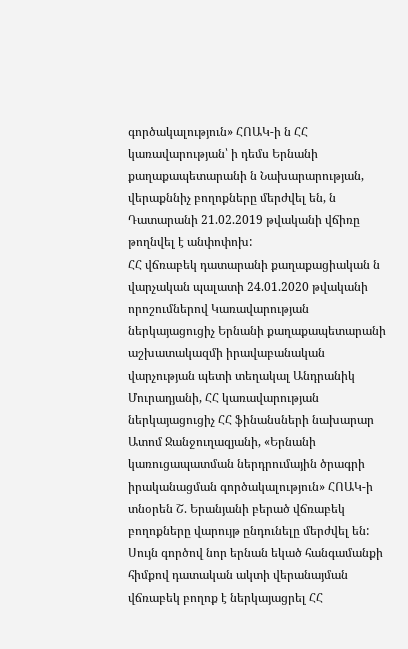գործակալություն» ՀՈԱԿ-ի ն ՀՀ կառավարության՝ ի դեմս Երնանի քաղաքապետարանի ն Նախարարության, վերաքննիչ բողոքները մերժվել են, ն Դատարանի 21.02.2019 թվականի վճիռը թողնվել է անփոփոխ:
ՀՀ վճռաբեկ դատարանի քաղաքացիական ն վարչական պալատի 24.01.2020 թվականի որոշումներով Կառավարության ներկայացուցիչ Երնանի քաղաքապետարանի աշխատակազմի իրավաբանական վարչության պետի տեղակալ Անդրանիկ Մուրադյանի, ՀՀ կառավարության ներկայացուցիչ ՀՀ ֆինանսների նախարար Ատոմ Ջանջուղազյանի, «Երնանի կառուցապատման ներդրումային ծրագրի իրականացման գործակալություն» ՀՈԱԿ-ի տնօրեն Շ. Երանյանի բերած վճռաբեկ բողոքները վարույթ ընդունելը մերժվել են:
Սույն գործով նոր երնան եկած հանգամանքի հիմքով դատական ակտի վերանայման վճռաբեկ բողոք է ներկայացրել ՀՀ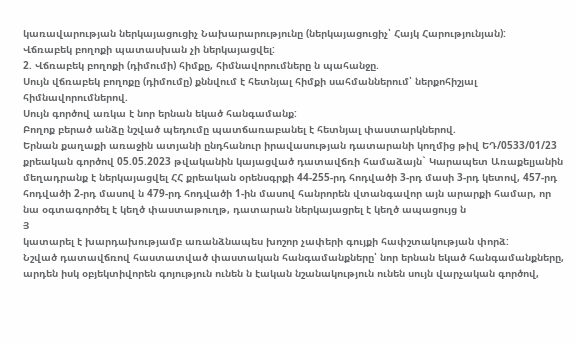կառավարության ներկայացուցիչ Նախարարությունը (ներկայացուցիչ՝ Հայկ Հարությունյան):
Վճռաբեկ բողոքի պատասխան չի ներկայացվել:
2. Վճռաբեկ բողոքի (դիմումի) հիմքը, հիմնավորումները ն պահանջը.
Սույն վճռաբեկ բողոքը (դիմումը) քննվում է հետնյալ հիմքի սահմաններում՝ ներքոհիշյալ հիմնավորումներով.
Սույն գործով առկա է նոր երնան եկած հանգամանք:
Բողոք բերած անձը նշված պեդումը պատճառաբանել է հետնյալ փաստարկներով.
Երնան քաղաքի առաջին ատյանի ընդհանուր իրավասության դատարանի կողմից թիվ ԵԴ/0533/01/23 քրեական գործով 05.05.2023 թվականին կայացված դատավճռի համաձայն` Կարապետ Առաքելյանին մեղադրանք է ներկայացվել ՀՀ քրեական օրենսգրքի 44-255-րդ հոդվածի 3-րդ մասի 3-րդ կետով, 457-րդ հոդվածի 2-րդ մասով ն 479-րդ հոդվածի 1-ին մասով հանրորեն վտանգավոր այն արարքի համար, որ նա օգտագործել է կեղծ փաստաթուղթ, դատարան ներկայացրել է կեղծ ապացույց ն
Յ
կատարել է խարդախությամբ առանձնապես խոշոր չափերի գույքի հափշտակության փորձ:
Նշված դատավճռով հաստատված փաստական հանգամանքները՝ նոր երնան եկած հանգամանքները, արդեն իսկ օբյեկտիվորեն գոյություն ունեն ն էական նշանակություն ունեն սույն վարչական գործով,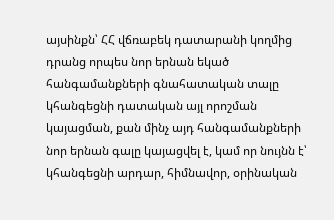այսինքն՝ ՀՀ վճռաբեկ դատարանի կողմից դրանց որպես նոր երնան եկած հանգամանքների գնահատական տալը կհանգեցնի դատական այլ որոշման կայացման, քան մինչ այդ հանգամանքների նոր երնան գալը կայացվել է, կամ որ նույնն է՝ կհանգեցնի արդար, հիմնավոր, օրինական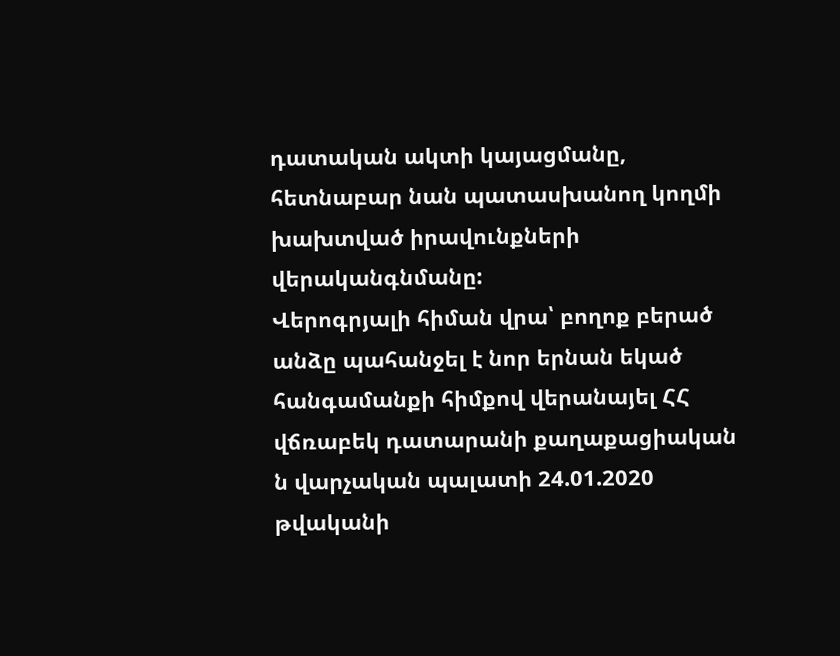դատական ակտի կայացմանը, հետնաբար նան պատասխանող կողմի խախտված իրավունքների վերականգնմանը:
Վերոգրյալի հիման վրա՝ բողոք բերած անձը պահանջել է նոր երնան եկած հանգամանքի հիմքով վերանայել ՀՀ վճռաբեկ դատարանի քաղաքացիական ն վարչական պալատի 24.01.2020 թվականի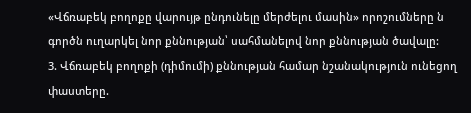«Վճռաբեկ բողոքը վարույթ ընդունելը մերժելու մասին» որոշումները ն գործն ուղարկել նոր քննության՝ սահմանելով նոր քննության ծավալը:
3. Վճռաբեկ բողոքի (դիմումի) քննության համար նշանակություն ունեցող փաստերը.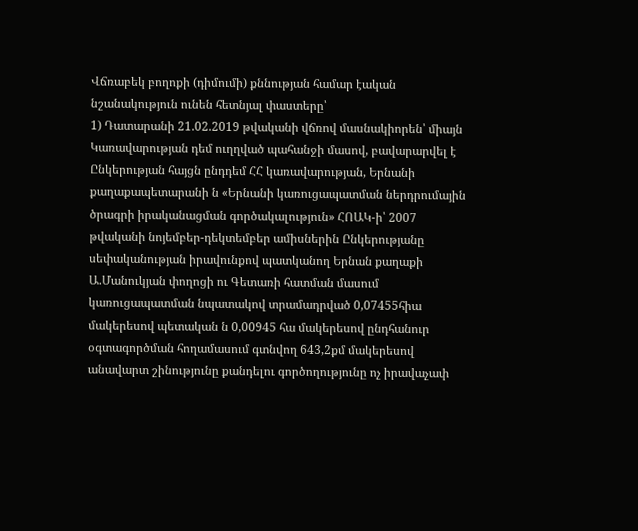Վճռաբեկ բողոքի (դիմումի) քննության համար էական նշանակություն ունեն հետնյալ փաստերը՝
1) Դատարանի 21.02.2019 թվականի վճռով մասնակիորեն՝ միայն Կառավարության դեմ ուղղված պահանջի մասով, բավարարվել է Ընկերության հայցն ընդդեմ ՀՀ կառավարության, Երնանի քաղաքապետարանի ն «Երնանի կառուցապատման ներդրումային ծրագրի իրականացման գործակալություն» ՀՈԱԿ-ի՝ 2007 թվականի նոյեմբեր-դեկտեմբեր ամիսներին Ընկերությանը սեփականության իրավունքով պատկանող Երնան քաղաքի Ա.Մանուկյան փողոցի ու Գետառի հատման մասում կառուցապատման նպատակով տրամադրված 0,07455հիա մակերեսով պետական ն 0,00945 հա մակերեսով ընդհանուր օգտագործման հողամասում գտնվող 643,2քմ մակերեսով անավարտ շինությունը քանդելու գործողությունը ոչ իրավաչափ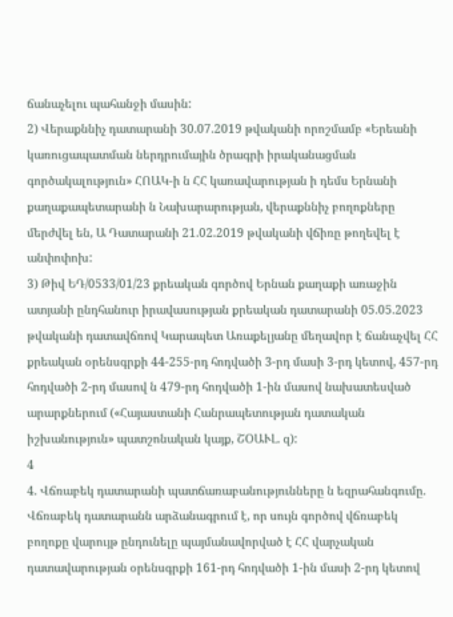ճանաչելու պահանջի մասին:
2) Վերաքննիչ դատարանի 30.07.2019 թվականի որոշմամբ «Երեանի կառուցապատման ներդրումային ծրագրի իրականացման գործակալություն» ՀՈԱԿ-ի ն ՀՀ կառավարության ի դեմս Երնանի քաղաքապետարանի ն Նախարարության, վերաքննիչ բողոքները մերժվել են, Ա Դատարանի 21.02.2019 թվականի վճիռը թողեվել է անփոփոխ:
3) Թիվ ԵԴ/0533/01/23 քրեական գործով Երնան քաղաքի առաջին ատյանի ընդհանուր իրավասության քրեական դատարանի 05.05.2023 թվականի դատավճռով Կարապետ Առաքելյանը մեղավոր է ճանաչվել ՀՀ քրեական օրենսգրքի 44-255-րդ հոդվածի 3-րդ մասի 3-րդ կետով, 457-րդ հոդվածի 2-րդ մասով ն 479-րդ հոդվածի 1-ին մասով նախատեսված արարքներում («Հայաստանի Հանրապետության դատական իշխանություն» պատշոնական կայք, ՇՕԱՒԼ. զ):
4
4. Վճռաբեկ դատարանի պատճառաբանությունները ն եզրահանգումը.
Վճռաբեկ դատարանն արձանագրում է, որ սույն գործով վճռաբեկ բողոքը վարույթ ընդունելը պայմանավորված է ՀՀ վարչական դատավարության օրենսգրքի 161-րդ հոդվածի 1-ին մասի 2-րդ կետով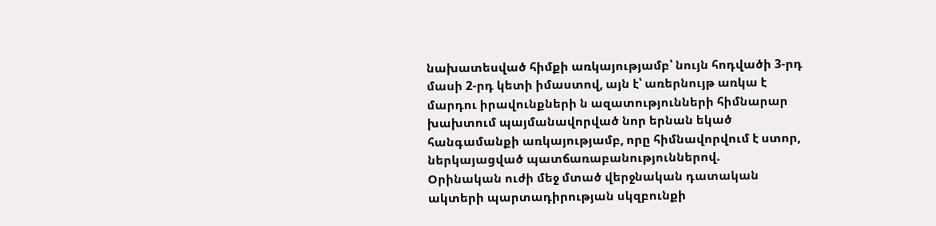նախատեսված հիմքի առկայությամբ՝ նույն հոդվածի 3-րդ մասի 2-րդ կետի իմաստով, այն է՝ առերնույթ առկա է մարդու իրավունքների ն ազատությունների հիմնարար խախտում պայմանավորված նոր երնան եկած հանգամանքի առկայությամբ, որը հիմնավորվում է ստոր, ներկայացված պատճառաբանություններով.
Օրինական ուժի մեջ մտած վերջնական դատական ակտերի պարտադիրության սկզբունքի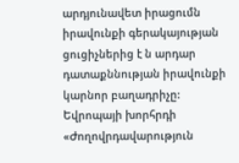արդյունավետ իրացումն իրավունքի գերակայության ցուցիչներից է ն արդար դատաքննության իրավունքի կարնոր բաղադրիչը:
Եվրոպայի խորհրդի «Ժողովրդավարություն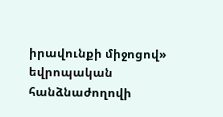իրավունքի միջոցով» եվրոպական հանձնաժողովի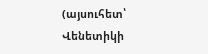(այսուհետ՝ Վենետիկի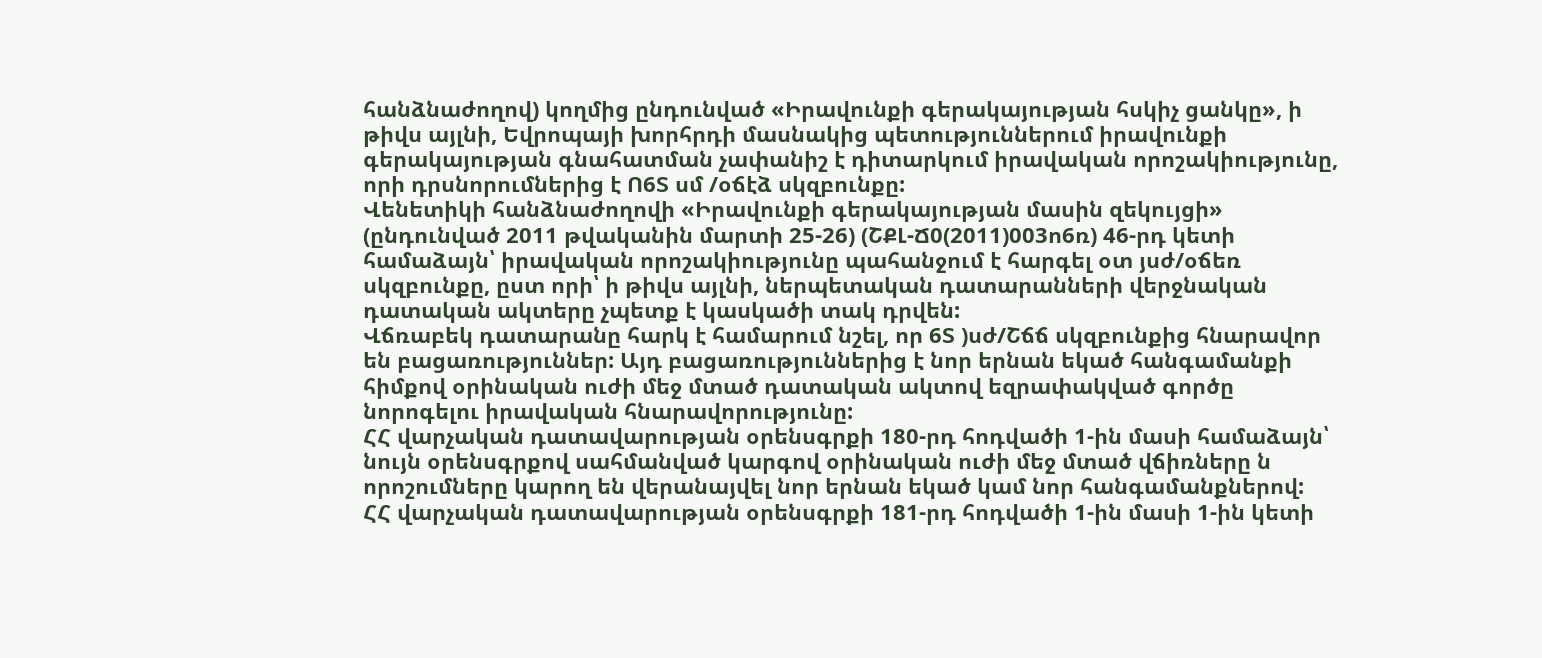հանձնաժողով) կողմից ընդունված «Իրավունքի գերակայության հսկիչ ցանկը», ի թիվս այլնի, Եվրոպայի խորհրդի մասնակից պետություններում իրավունքի գերակայության գնահատման չափանիշ է դիտարկում իրավական որոշակիությունը, որի դրսնորումներից է Ո6Տ սմ /օճէձ սկզբունքը:
Վենետիկի հանձնաժողովի «Իրավունքի գերակայության մասին զեկույցի» (ընդունված 2011 թվականին մարտի 25-26) (ՇՔԼ-Ճ0(2011)003ո6ռ) 46-րդ կետի համաձայն՝ իրավական որոշակիությունը պահանջում է հարգել օտ յսժ/օճեռ սկզբունքը, ըստ որի՝ ի թիվս այլնի, ներպետական դատարանների վերջնական դատական ակտերը չպետք է կասկածի տակ դրվեն:
Վճռաբեկ դատարանը հարկ է համարում նշել, որ 6Տ )սժ/Շճճ սկզբունքից հնարավոր են բացառություններ: Այդ բացառություններից է նոր երնան եկած հանգամանքի հիմքով օրինական ուժի մեջ մտած դատական ակտով եզրափակված գործը նորոգելու իրավական հնարավորությունը:
ՀՀ վարչական դատավարության օրենսգրքի 180-րդ հոդվածի 1-ին մասի համաձայն՝ նույն օրենսգրքով սահմանված կարգով օրինական ուժի մեջ մտած վճիռները ն որոշումները կարող են վերանայվել նոր երնան եկած կամ նոր հանգամանքներով:
ՀՀ վարչական դատավարության օրենսգրքի 181-րդ հոդվածի 1-ին մասի 1-ին կետի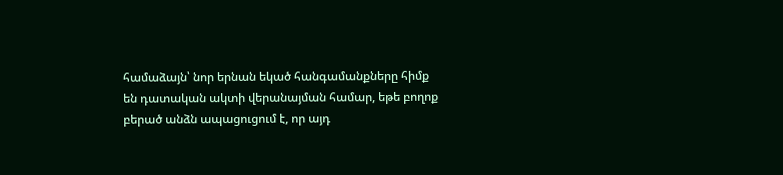համաձայն՝ նոր երնան եկած հանգամանքները հիմք են դատական ակտի վերանայման համար, եթե բողոք բերած անձն ապացուցում է, որ այդ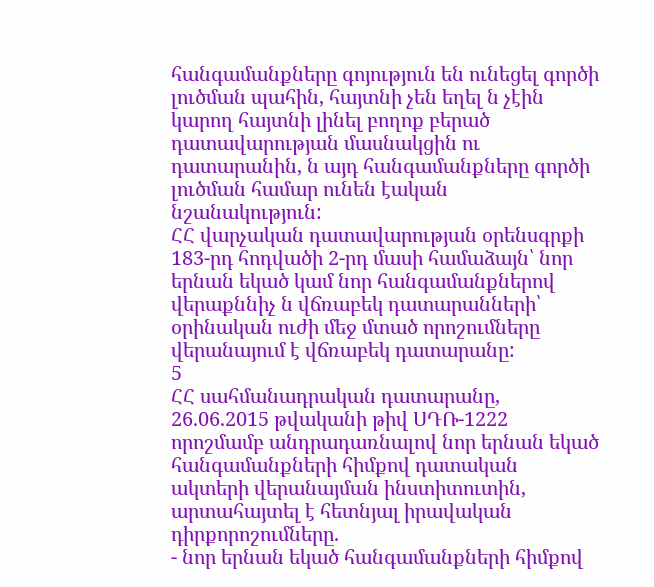հանգամանքները գոյություն են ունեցել գործի լուծման պահին, հայտնի չեն եղել ն չէին կարող հայտնի լինել բողոք բերած դատավարության մասնակցին ու դատարանին, ն այդ հանգամանքները գործի լուծման համար ունեն էական նշանակություն:
ՀՀ վարչական դատավարության օրենսգրքի 183-րդ հոդվածի 2-րդ մասի համաձայն՝ նոր երնան եկած կամ նոր հանգամանքներով վերաքննիչ ն վճռաբեկ դատարանների՝ օրինական ուժի մեջ մտած որոշումները վերանայում է վճռաբեկ դատարանը:
5
ՀՀ սահմանադրական դատարանը, 26.06.2015 թվականի թիվ ՍԴՌ-1222 որոշմամբ անդրադառնալով նոր երնան եկած հանգամանքների հիմքով դատական ակտերի վերանայման ինստիտուտին, արտահայտել է հետնյալ իրավական դիրքորոշումները.
- նոր երնան եկած հանգամանքների հիմքով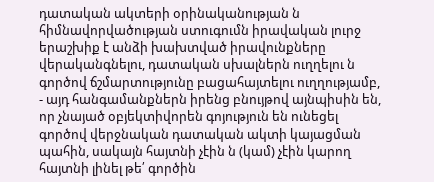դատական ակտերի օրինականության ն հիմնավորվածության ստուգումն իրավական լուրջ երաշխիք է անձի խախտված իրավունքները վերականգնելու, դատական սխալներն ուղղելու ն գործով ճշմարտությունը բացահայտելու ուղղությամբ,
- այդ հանգամանքներն իրենց բնույթով այնպիսին են, որ չնայած օբյեկտիվորեն գոյություն են ունեցել գործով վերջնական դատական ակտի կայացման պահին, սակայն հայտնի չէին ն (կամ) չէին կարող հայտնի լինել թե՛ գործին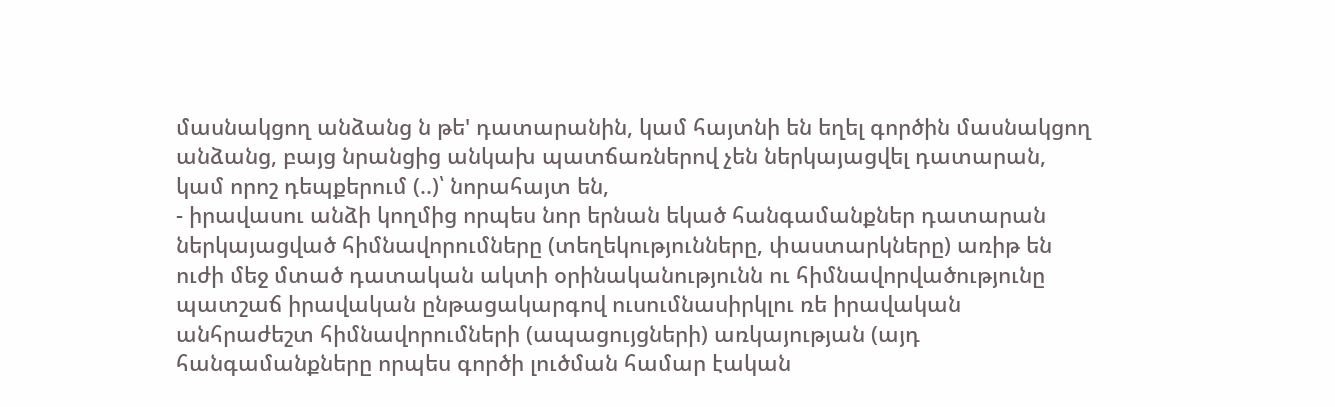մասնակցող անձանց ն թե' դատարանին, կամ հայտնի են եղել գործին մասնակցող անձանց, բայց նրանցից անկախ պատճառներով չեն ներկայացվել դատարան, կամ որոշ դեպքերում (..)՝ նորահայտ են,
- իրավասու անձի կողմից որպես նոր երնան եկած հանգամանքներ դատարան ներկայացված հիմնավորումները (տեղեկությունները, փաստարկները) առիթ են ուժի մեջ մտած դատական ակտի օրինականությունն ու հիմնավորվածությունը պատշաճ իրավական ընթացակարգով ուսումնասիրկլու ռե իրավական անհրաժեշտ հիմնավորումների (ապացույցների) առկայության (այդ հանգամանքները որպես գործի լուծման համար էական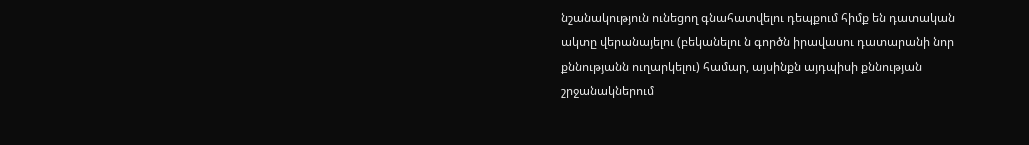նշանակություն ունեցող գնահատվելու դեպքում հիմք են դատական ակտը վերանայելու (բեկանելու ն գործն իրավասու դատարանի նոր քննությանն ուղարկելու) համար, այսինքն այդպիսի քննության շրջանակներում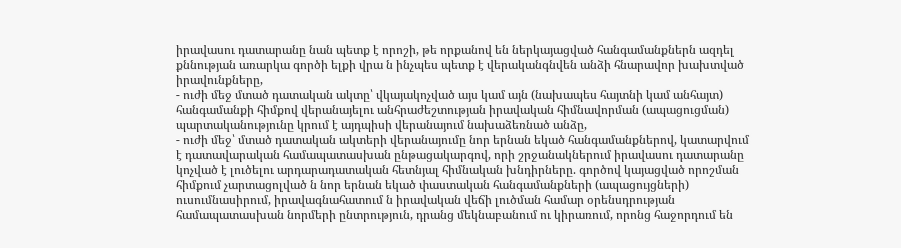իրավասու դատարանը նան պետք է որոշի, թե որքանով են ներկայացված հանգամանքներն ազդել քննության առարկա գործի ելքի վրա ն ինչպես պետք է վերականգնվեն անձի հնարավոր խախտված իրավունքները,
- ուժի մեջ մտած դատական ակտը՝ վկայակոչված այս կամ այն (նախապես հայտնի կամ անհայտ) հանգամանքի հիմքով վերանայելու անհրաժեշտության իրավական հիմնավորման (ապացուցման) պարտականությունը կրում է այդպիսի վերանայում նախաձեռնած անձը,
- ուժի մեջ՝ մտած դատական ակտերի վերանայումը նոր երնան եկած հանգամանքներով, կատարվում է դատավարական համապատասխան ընթացակարգով, որի շրջանակներում իրավասու դատարանը կոչված է լուծելու արդարադատական հետնյալ հիմնական խնդիրները. գործով կայացված որոշման հիմքում չարտացոլված ն նոր երնան եկած փաստական հանգամանքների (ապացույցների) ուսումնասիրում, իրավագնահատում ն իրավական վեճի լուծման համար օրենսդրության համապատասխան նորմերի ընտրություն, դրանց մեկնաբանում ու կիրառում, որոնց հաջորդում են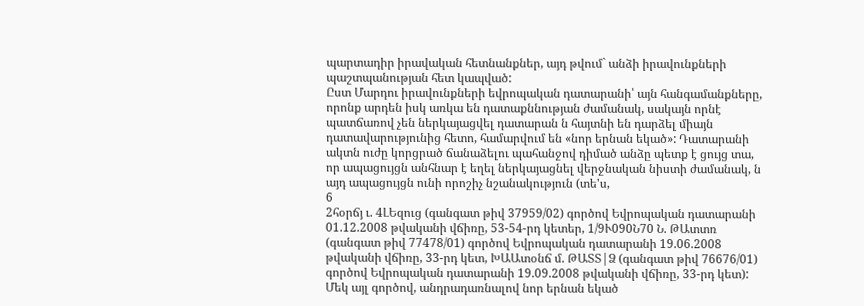պարտադիր իրավական հետնանքներ, այդ թվում` անձի իրավունքների պաշտպանության հետ կապված:
Ըստ Մարդու իրավունքների եվրոպական դատարանի՝ այն հանգամանքները, որոնք արդեն իսկ առկա են դատաքննության ժամանակ, սակայն որնէ պատճառով չեն ներկայացվել դատարան ն հայտնի են դարձել միայն դատավարությունից հետո, համարվում են «նոր երնան եկած»: Դատարանի ակտն ուժը կորցրած ճանաձելու պահանջով դիմած անձը պետք է ցույց տա, որ ապացույցն անհնար է եղել ներկայացնել վերջնական նիստի ժամանակ, ն այդ ապացույցն ունի որոշիչ նշանակություն (տե'ս,
6
2հօրճյ ւ. 4ԼԵզուց (գանգատ թիվ 37959/02) գործով Եվրոպական դատարանի 01.12.2008 թվականի վճիռը, 53-54-րդ կետեր, 1/9Ւ090Ն70 Ն. ԹԱտտռ (գանգատ թիվ 77478/01) գործով Եվրոպական դատարանի 19.06.2008 թվականի վճիռը, 33-րդ կետ, ԽԱԱտօնճ մ. ԹԱՏՏ|Ձ (գանգատ թիվ 76676/01) գործով Եվրոպական դատարանի 19.09.2008 թվականի վճիռը, 33-րդ կետ):
Մեկ այլ գործով, անդրադառնալով նոր երնան եկած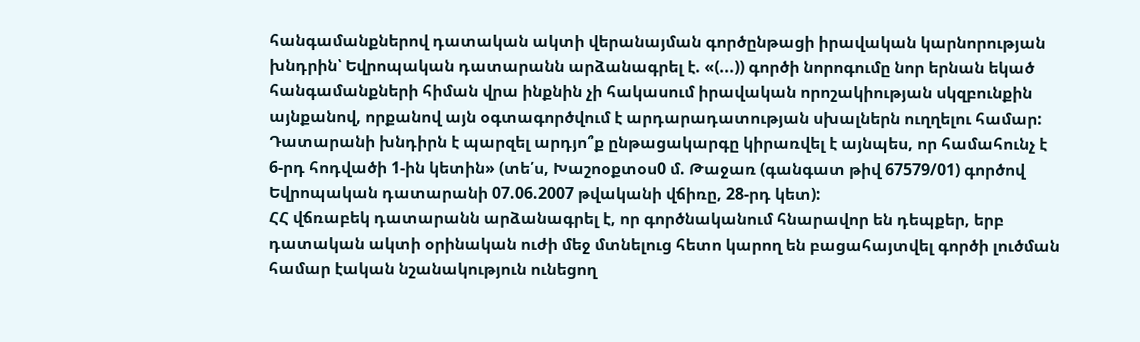հանգամանքներով դատական ակտի վերանայման գործընթացի իրավական կարնորության խնդրին՝ Եվրոպական դատարանն արձանագրել է. «(...)) գործի նորոգումը նոր երնան եկած հանգամանքների հիման վրա ինքնին չի հակասում իրավական որոշակիության սկզբունքին այնքանով, որքանով այն օգտագործվում է արդարադատության սխալներն ուղղելու համար: Դատարանի խնդիրն է պարզել արդյո՞ք ընթացակարգը կիրառվել է այնպես, որ համահունչ է 6-րդ հոդվածի 1-ին կետին» (տե՛ս, Խաշոօքտօս0 մ. Թաջառ (գանգատ թիվ 67579/01) գործով Եվրոպական դատարանի 07.06.2007 թվականի վճիռը, 28-րդ կետ):
ՀՀ վճռաբեկ դատարանն արձանագրել է, որ գործնականում հնարավոր են դեպքեր, երբ դատական ակտի օրինական ուժի մեջ մտնելուց հետո կարող են բացահայտվել գործի լուծման համար էական նշանակություն ունեցող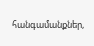հանգամանքներ,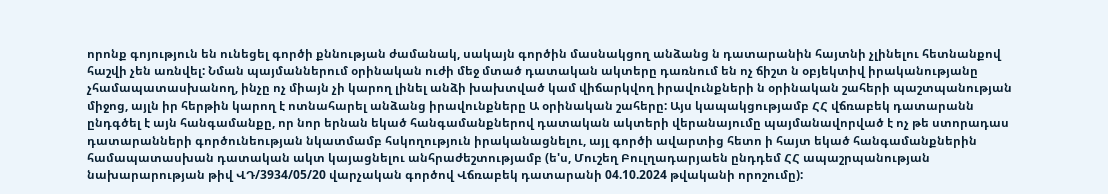որոնք գոյություն են ունեցել գործի քննության ժամանակ, սակայն գործին մասնակցող անձանց ն դատարանին հայտնի չլինելու հետնանքով հաշվի չեն առնվել: Նման պայմաններում օրինական ուժի մեջ մտած դատական ակտերը դառնում են ոչ ճիշտ ն օբյեկտիվ իրականությանը չհամապատասխանող, ինչը ոչ միայն չի կարող լինել անձի խախտված կամ վիճարկվող իրավունքների ն օրինական շահերի պաշտպանության միջոց, այլն իր հերթին կարող է ոտնահարել անձանց իրավունքները Ա օրինական շահերը: Այս կապակցությամբ ՀՀ վճռաբեկ դատարանն ընդգծել է այն հանգամանքը, որ նոր երնան եկած հանգամանքներով դատական ակտերի վերանայումը պայմանավորված է ոչ թե ստորադաս դատարանների գործունեության նկատմամբ հսկողություն իրականացնելու, այլ գործի ավարտից հետո ի հայտ եկած հանգամանքներին համապատասխան դատական ակտ կայացնելու անհրաժեշտությամբ (ե'ս, Մուշեղ Բուլղադարյաեն ընդդեմ ՀՀ ապաշրպանության նախարարության թիվ ՎԴ/3934/05/20 վարչական գործով Վճռաբեկ դատարանի 04.10.2024 թվականի որոշումը):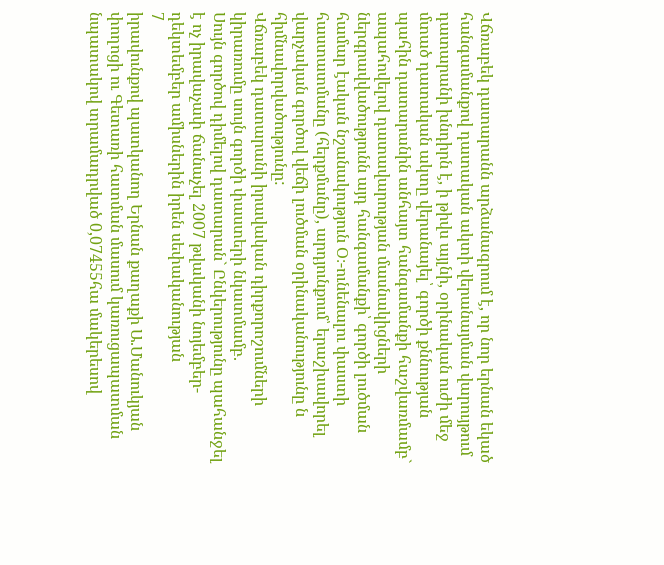Վճռաբեկ դատարանն արձանագրում է, որ նոր երնան եկած հանգամանքով դատական ակտի վերանայման վարույթում դատարանի խնդիրն է, ի թիվս այլնի, օրինական ուժի մեջ մտած դատական ակտը վերանայել՝ գործի քննության պահին դատարանին անհայտ հանգամանքի հաշվառմամբ` ապահովելով դատավարության մասնակիցների ներգրավվածությունն այդ հանգամանքի՝ գործի լուծման համար էական նշանակություն Օ։-ունենալու փաստի հաստատմանը (հերքմանը), արդյունքում՝ երաշխավորել վարչական գործով վեճի լուծման օրինականությունը ն հիմնավորվածությունը:
Վճռաբեկ դատարանի իրավական դիրքորոշումների կիրառումը սույն գործի փաստերի նկատմամբ.
Սույն գործով դիմելով դատարան` Ընկերությունը պահանջել է ոչ իրավաչափ ճանաչել 2007 թվականի նոյեմբեր-դեկտեմբեր ամիսներին իրեն սեփականության
7
իրավունքով պատկանող Երնան քաղաքի Ա.Մանուկյան փողոցի ու Գետառի հատման մասում կառուցապատման նպատակով տրամադրված 0,07455հա մակերեսով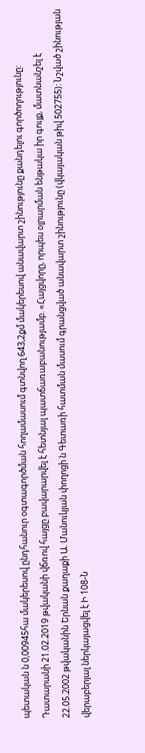պետական ն 0,00945հա մակերեսով ընդհանուր օգտագործման հողամասում գտնվող 643,2քմ մակերեսով անավարտ շինությունը քանդելու գործողությունը:
Դատարանի 21.02.2019 թվականի վճռով հայցը բավարարվել է հետնյալ պատճառաբանությամբ. «Հայցվորը, որպես օլրարման ենթակա իր գույք, մատնանշել է 22.05.2002 թվականին Երնան քաղաքի Ա. Մանուկյան փողոցի ն Գետառի հատման մասում գրանցված անավարտ շինությունը (վկայական թիվ 502755): Նշված շինության վերաբերյալ ներկայացվել է Ի 108-Ն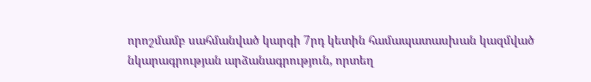որոշմամբ սահմանված կարգի 7րդ կետին համապատասխան կազմված նկարագրության արձանագրություն, որտեղ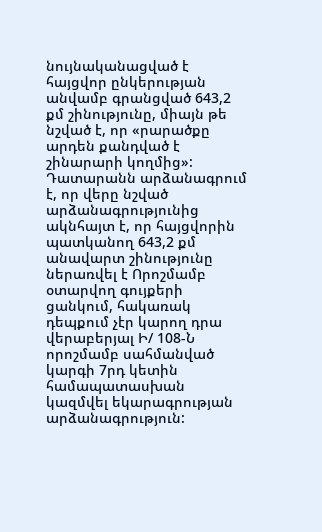նույնականացված է հայցվոր ընկերության անվամբ գրանցված 643,2 քմ շինությունը, միայն թե նշված է, որ «րարածքը արդեն քանդված է շինարարի կողմից»:
Դատարանն արձանագրում է, որ վերը նշված արձանագրությունից ակնհայտ է, որ հայցվորին պատկանող 643,2 քմ անավարտ շինությունը ներառվել է Որոշմամբ օտարվող գույքերի ցանկում, հակառակ դեպքում չէր կարող դրա վերաբերյալ Ի/ 108-Ն որոշմամբ սահմանված կարգի 7րդ կետին համապատասխան կազմվել եկարագրության արձանագրություն: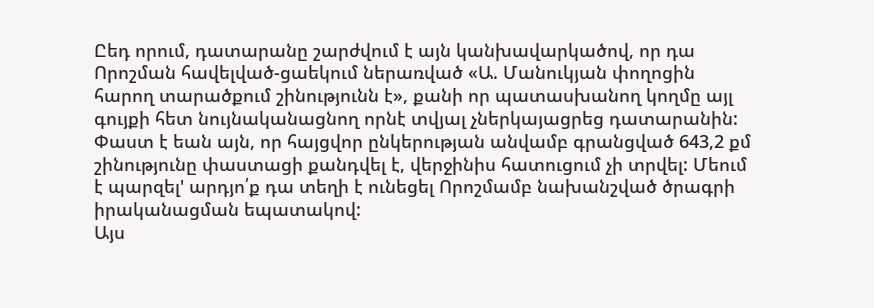Ըեդ որում, դատարանը շարժվում է այն կանխավարկածով, որ դա Որոշման հավելված-ցաեկում ներառված «Ա. Մանուկյան փողոցին հարող տարածքում շինությունն է», քանի որ պատասխանող կողմը այլ գույքի հետ նույնականացնող որնէ տվյալ չներկայացրեց դատարանին:
Փաստ է եան այն, որ հայցվոր ընկերության անվամբ գրանցված 643,2 քմ շինությունը փաստացի քանդվել է, վերջինիս հատուցում չի տրվել: Մեում է պարզել' արդյո՛ք դա տեղի է ունեցել Որոշմամբ նախանշված ծրագրի իրականացման եպատակով:
Այս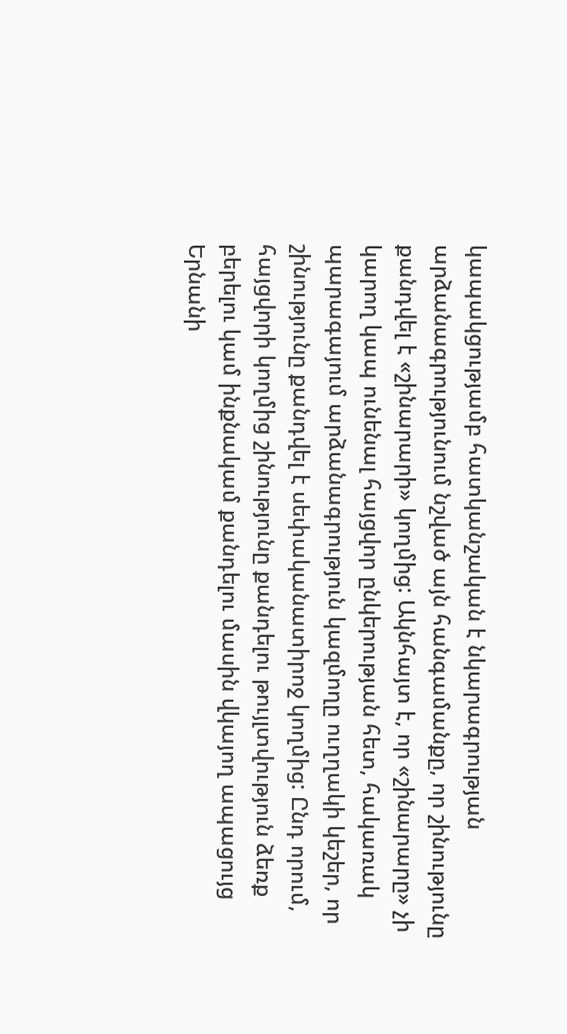կապակցությամբ հատկանշական է նկարագրության արձանագրությունում նշված այն հանգամանքը, որ շինությունը քանդվել է «շինարարի» կողմից: Ակնհայտ է, որ «շինարարը» չի կարող կապ ունենալ հայցվոր ընկերության հետ, հակառակ պարագայում արձանագրություն կազմողը ուղղակի կեշեր, որ շինությունը քանդվել է սեփականատիրոջ կողմից: Ընդ որում, հայցվորի կողմից շինությունը քանդելու թույլտվություն ձեռք բերելու կամ ինքնակամ քանդելու մասին վկայող ապացույց Երնանի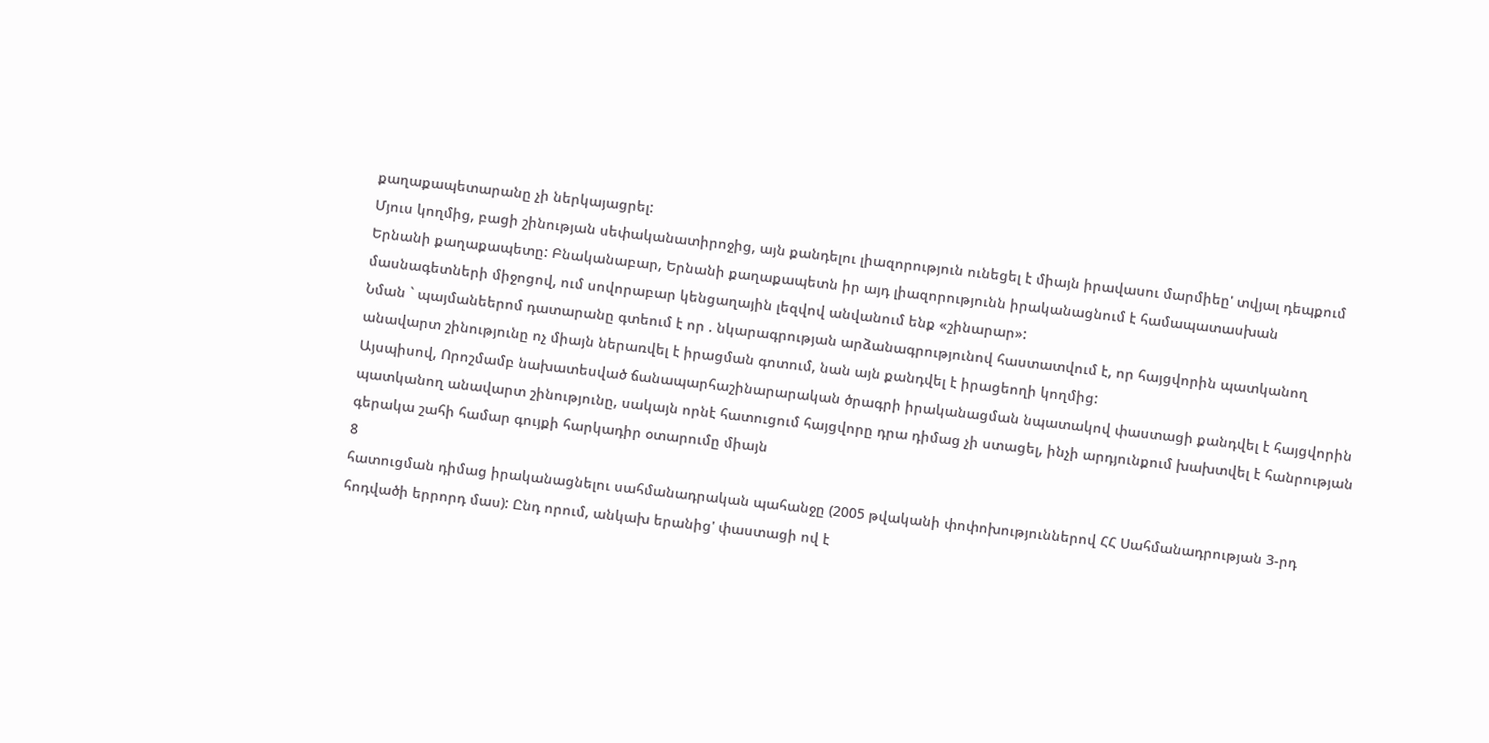քաղաքապետարանը չի ներկայացրել:
Մյուս կողմից, բացի շինության սեփականատիրոջից, այն քանդելու լիազորություն ունեցել է միայն իրավասու մարմիեը' տվյալ դեպքում Երնանի քաղաքապետը: Բնականաբար, Երնանի քաղաքապետն իր այդ լիազորությունն իրականացնում է համապատասխան մասնագետների միջոցով, ում սովորաբար կենցաղային լեզվով անվանում ենք «շինարար»:
Նման ` պայմանեերոմ դատարանը գտեում է որ . նկարագրության արձանագրությունով հաստատվում է, որ հայցվորին պատկանող անավարտ շինությունը ոչ միայն ներառվել է իրացման գոտում, նան այն քանդվել է իրացեողի կողմից:
Այսպիսով, Որոշմամբ նախատեսված ճանապարհաշինարարական ծրագրի իրականացման նպատակով փաստացի քանդվել է հայցվորին պատկանող անավարտ շինությունը, սակայն որնէ հատուցում հայցվորը դրա դիմաց չի ստացել, ինչի արդյունքում խախտվել է հանրության գերակա շահի համար գույքի հարկադիր օտարումը միայն
8
հատուցման դիմաց իրականացնելու սահմանադրական պահանջը (2005 թվականի փոփոխություններով ՀՀ Սահմանադրության 3-րդ հոդվածի երրորդ մաս): Ընդ որում, անկախ երանից' փաստացի ով է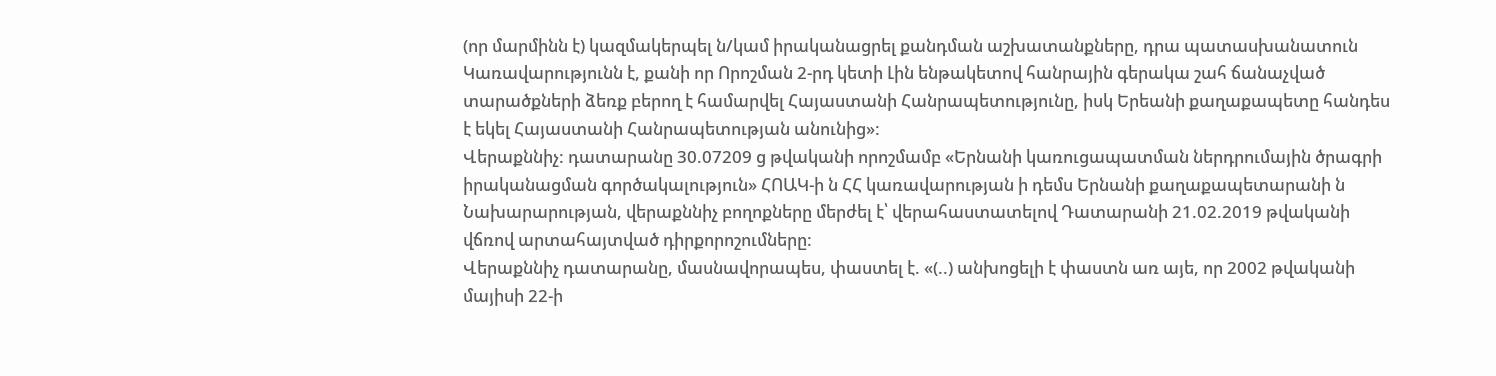(որ մարմինն է) կազմակերպել ն/կամ իրականացրել քանդման աշխատանքները, դրա պատասխանատուն Կառավարությունն է, քանի որ Որոշման 2-րդ կետի Լին ենթակետով հանրային գերակա շահ ճանաչված տարածքների ձեռք բերող է համարվել Հայաստանի Հանրապետությունը, իսկ Երեանի քաղաքապետը հանդես է եկել Հայաստանի Հանրապետության անունից»:
Վերաքննիչ: դատարանը 30.07209 ց թվականի որոշմամբ «Երնանի կառուցապատման ներդրումային ծրագրի իրականացման գործակալություն» ՀՈԱԿ-ի ն ՀՀ կառավարության ի դեմս Երնանի քաղաքապետարանի ն Նախարարության, վերաքննիչ բողոքները մերժել է՝ վերահաստատելով Դատարանի 21.02.2019 թվականի վճռով արտահայտված դիրքորոշումները:
Վերաքննիչ դատարանը, մասնավորապես, փաստել է. «(..) անխոցելի է փաստն առ այե, որ 2002 թվականի մայիսի 22-ի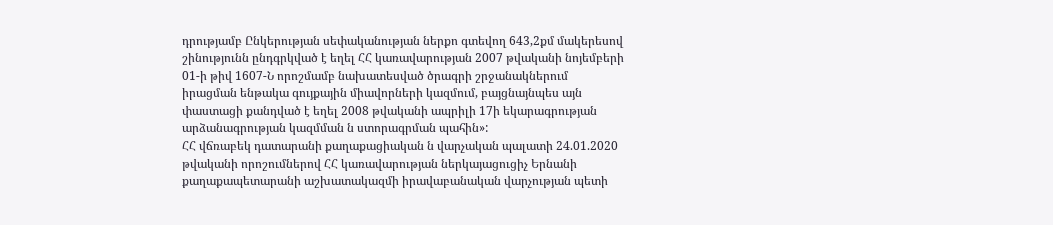դրությամբ Ընկերության սեփականության ներքո գտեվող 643,2քմ մակերեսով շինությունն ընդգրկված է եղել ՀՀ կառավարության 2007 թվականի նոյեմբերի 01-ի թիվ 1607-Ն որոշմամբ նախատեսված ծրագրի շրջանակներում իրացման ենթակա գույքային միավորների կազմում, բայցնայնպես այն փաստացի քանդված է եղել 2008 թվականի ապրիլի 17ի եկարագրության արձանագրության կազմման ն ստորագրման պահին»:
ՀՀ վճռաբեկ դատարանի քաղաքացիական ն վարչական պալատի 24.01.2020 թվականի որոշումներով ՀՀ կառավարության ներկայացուցիչ Երնանի քաղաքապետարանի աշխատակազմի իրավաբանական վարչության պետի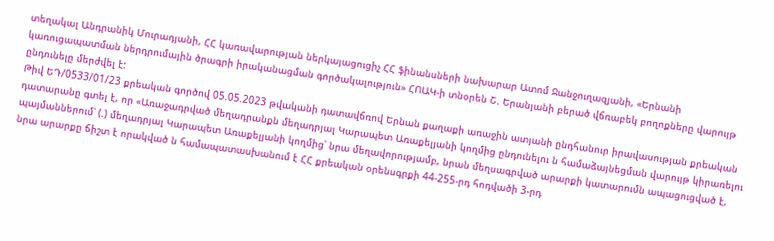տեղակալ Անդրանիկ Մուրադյանի, ՀՀ կառավարության ներկայացուցիչ ՀՀ ֆինանսների նախարար Ատոմ Ջանջուղազյանի, «Երնանի կառուցապատման ներդրումային ծրագրի իրականացման գործակալություն» ՀՈԱԿ-ի տնօրեն Շ. Երանյանի բերած վճռաբեկ բողոքները վարույթ ընդունելը մերժվել է:
Թիվ ԵԴ/0533/01/23 քրեական գործով 05.05.2023 թվականի դատավճռով Երնան քաղաքի առաջին ատյանի ընդհանուր իրավասության քրեական դատարանը գտել է, որ «Առաջադրված մեղադրանքն մեղադրյալ Կարապետ Առաքելյանի կողմից ընդունելու ն համաձայնեցման վարույթ կիրառելու պայմաններում՝ (.) մեղադրյալ Կարապետ Առաքելյանի կողմից՝ նրա մեղավորությամբ, նրան մեղսագրված արարքի կատարումն ապացուցված է, նրա արարքը ճիշտ է որակված ն համապատասխանում է ՀՀ քրեական օրենսգրքի 44-255-րդ հոդվածի 3-րդ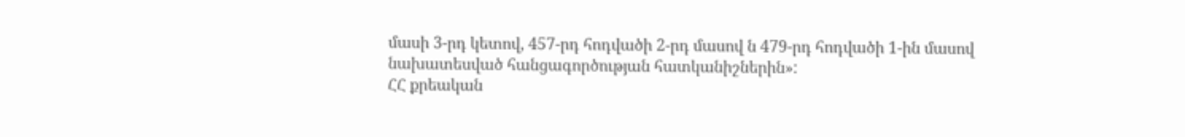մասի 3-րդ կետով, 457-րդ հոդվածի 2-րդ մասով ն 479-րդ հոդվածի 1-ին մասով նախատեսված հանցագործության հատկանիշներին»:
ՀՀ քրեական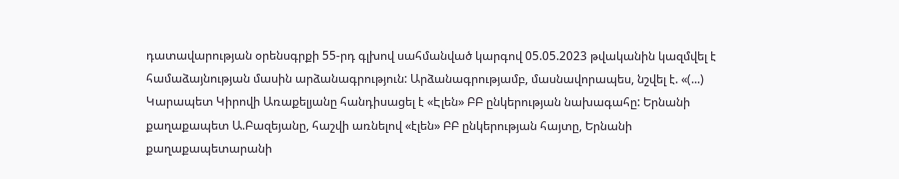դատավարության օրենսգրքի 55-րդ գլխով սահմանված կարգով 05.05.2023 թվականին կազմվել է համաձայնության մասին արձանագրություն: Արձանագրությամբ, մասնավորապես, նշվել է. «(...) Կարապետ Կիրովի Առաքելյանը հանդիսացել է «Էլեն» ԲԲ ընկերության նախագահը: Երնանի քաղաքապետ Ա.Բազեյանը, հաշվի առնելով «էլեն» ԲԲ ընկերության հայտը, Երնանի քաղաքապետարանի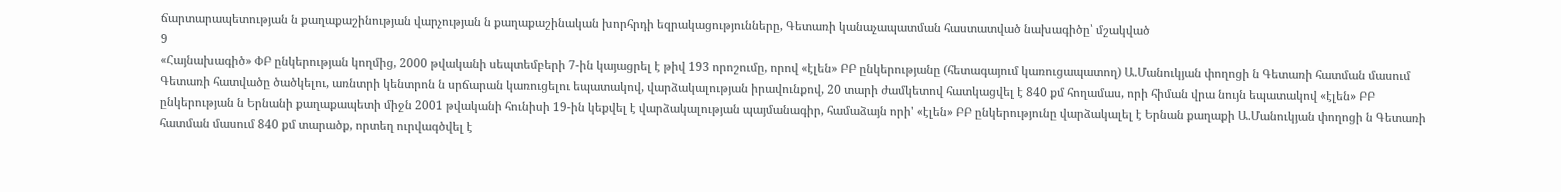ճարտարապետության ն քաղաքաշինության վարչության ն քաղաքաշինական խորհրդի եզրակացությունները, Գետառի կանաչապատման հաստատված նախագիծը՝ մշակված
9
«Հայնախագիծ» ՓԲ ընկերության կողմից, 2000 թվականի սեպտեմբերի 7-ին կայացրել է թիվ 193 որոշումը, որով «էլեն» ԲԲ ընկերությանը (հետագայում կառուցապատող) Ա.Մանուկյան փողոցի ն Գետառի հատման մասում Գետառի հատվածը ծածկելու, առնտրի կենտրոն ն սրճարան կառուցելու եպատակով, վարձակալության իրավունքով, 20 տարի ժամկետով հատկացվել է 840 քմ հողամաս, որի հիման վրա նույն եպատակով «էլեն» ԲԲ ընկերության ն Երնանի քաղաքապետի միջն 2001 թվականի հունիսի 19-ին կեքվել է վարձակալության պայմանագիր, համաձայն որի' «էլեն» ԲԲ ընկերությունը վարձակալել է Երնան քաղաքի Ա.Մանուկյան փողոցի ն Գետառի հատման մասում 840 քմ տարածք, որտեղ ուրվագծվել է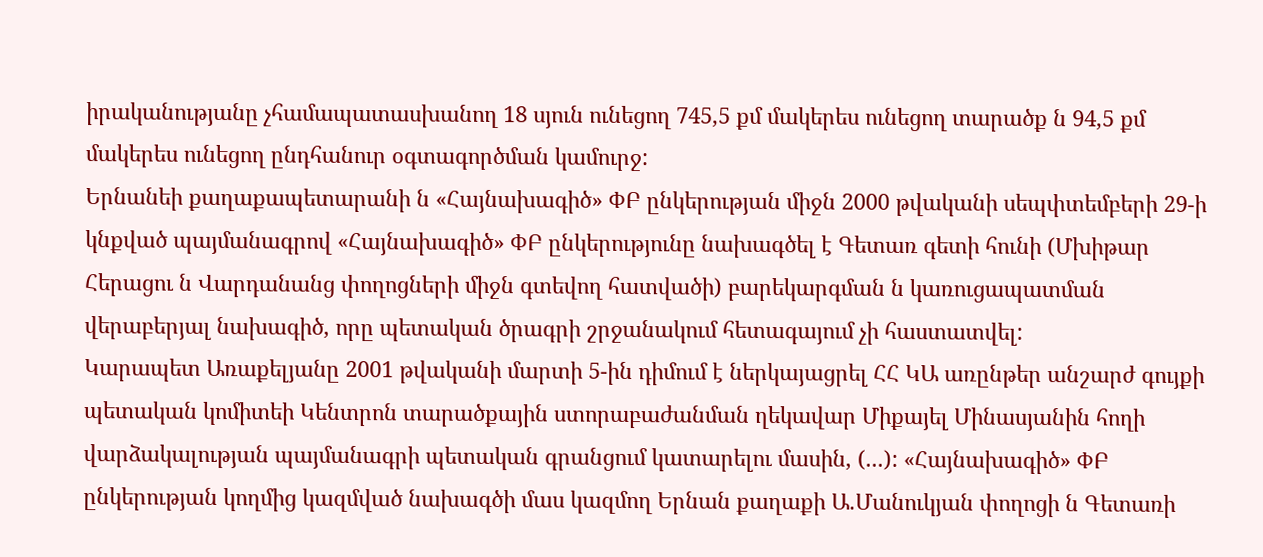իրականությանը չհամապատասխանող 18 սյուն ունեցող 745,5 քմ մակերես ունեցող տարածք ն 94,5 քմ մակերես ունեցող ընդհանուր օգտագործման կամուրջ:
Երնանեի քաղաքապետարանի ն «Հայնախագիծ» ՓԲ ընկերության միջն 2000 թվականի սեպփտեմբերի 29-ի կնքված պայմանագրով «Հայնախագիծ» ՓԲ ընկերությունը նախագծել է Գետառ գետի հունի (Մխիթար Հերացու ն Վարդանանց փողոցների միջն գտեվող հատվածի) բարեկարգման ն կառուցապատման վերաբերյալ նախագիծ, որը պետական ծրագրի շրջանակում հետագայում չի հաստատվել:
Կարապետ Առաքելյանը 2001 թվականի մարտի 5-ին դիմում է ներկայացրել ՀՀ ԿԱ առընթեր անշարժ գույքի պետական կոմիտեի Կենտրոն տարածքային ստորաբաժանման ղեկավար Միքայել Մինասյանին հողի վարձակալության պայմանագրի պետական գրանցում կատարելու մասին, (...): «Հայնախագիծ» ՓԲ ընկերության կողմից կազմված նախագծի մաս կազմող Երնան քաղաքի Ա.Մանուկյան փողոցի ն Գետառի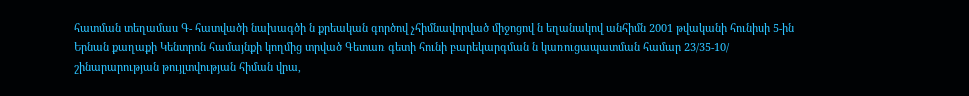հատման տեղամաս Գ- հատվածի նախագծի ն քրեական գործով չհիմնավորված միջոցով ն եղանակով անհիմն 2001 թվականի հունիսի 5-ին Երնան քաղաքի Կենտրոն համայնքի կողմից տրված Գետառ գետի հունի բարեկարգման ն կառուցապատման համար 23/35-10/ շինարարության թույլտվության հիման վրա,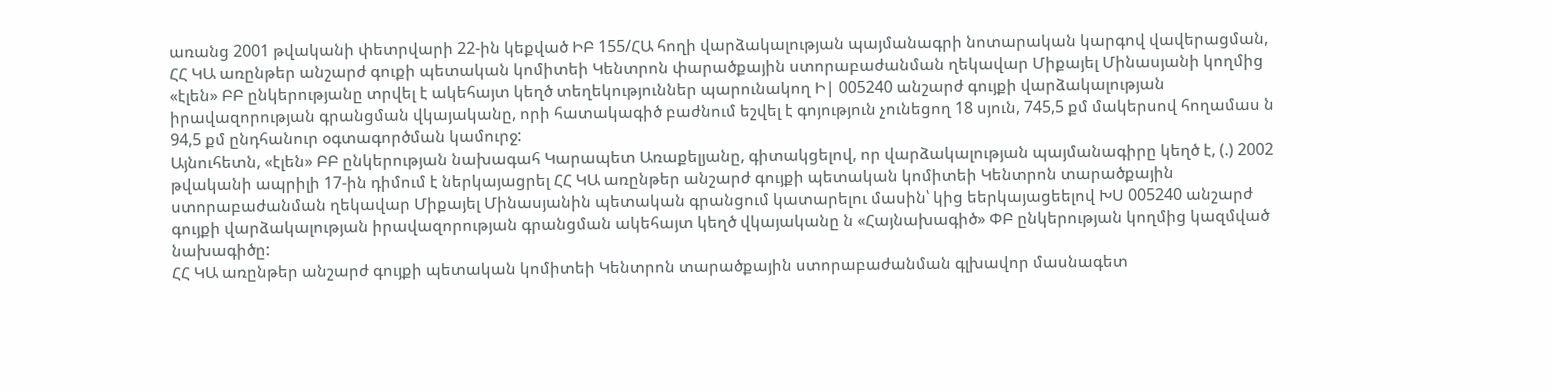առանց 2001 թվականի փետրվարի 22-ին կեքված ԻԲ 155/ՀԱ հողի վարձակալության պայմանագրի նոտարական կարգով վավերացման, ՀՀ ԿԱ առընթեր անշարժ գուքի պետական կոմիտեի Կենտրոն փարածքային ստորաբաժանման ղեկավար Միքայել Մինասյանի կողմից «էլեն» ԲԲ ընկերությանը տրվել է ակեհայտ կեղծ տեղեկություններ պարունակող Ի| 005240 անշարժ գույքի վարձակալության իրավազորության գրանցման վկայականը, որի հատակագիծ բաժնում եշվել է գոյություն չունեցող 18 սյուն, 745,5 քմ մակերսով հողամաս ն 94,5 քմ ընդհանուր օգտագործման կամուրջ:
Այնուհետն, «էլեն» ԲԲ ընկերության նախագահ Կարապետ Առաքելյանը, գիտակցելով, որ վարձակալության պայմանագիրը կեղծ է, (.) 2002 թվականի ապրիլի 17-ին դիմում է ներկայացրել ՀՀ ԿԱ առընթեր անշարժ գույքի պետական կոմիտեի Կենտրոն տարածքային ստորաբաժանման ղեկավար Միքայել Մինասյանին պետական գրանցում կատարելու մասին՝ կից եերկայացեելով ԽՍ 005240 անշարժ գույքի վարձակալության իրավազորության գրանցման ակեհայտ կեղծ վկայականը ն «Հայնախագիծ» ՓԲ ընկերության կողմից կազմված նախագիծը:
ՀՀ ԿԱ առընթեր անշարժ գույքի պետական կոմիտեի Կենտրոն տարածքային ստորաբաժանման գլխավոր մասնագետ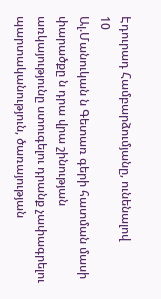Էդուրադ Համբարձումյանը, ունենալով
10
Ալ.Մանուկան ն Գետառ գերի հատման մասի փարածքը ն դրա վրա շինության առկայությունը ստուգելու դրանք չափագրելու պարտականություն, ծառայության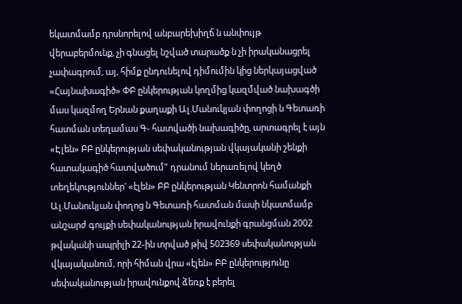եկատմամբ դրսնորելով անբարեխիղճ ն անփույթ վերաբերմունք, չի գնացել նշված տարածք ն չի իրականացրել չափագրում, այ, հիմք ընդունելով դիմումին կից ներկայացված «Հայնախագիծ» ՓԲ ընկերության կողմից կազմված նախագծի մաս կազմող Երնան քաղաքի Ալ.Մանուկյան փողոցի ն Գետառի հատման տեղամաս Գ- հատվածի նախագիծը, արտագրել է այն «Էլեն» ԲԲ ընկերության սեփականության վկայականի շենքի հատակագիծ հատվածում" դրանում ներառելով կեղծ տեղեկություններ' «էլեն» ԲԲ ընկերության Կենտրոն համանքի Ալ.Մանուկյան փողոց ն Գետառի հատման մասի նկատմամբ անշարժ գույքի սեփականության իրավունքի գրանցման 2002 թվականի ապրիլի 22-ին տրված թիվ 502369 սեփականության վկայականում, որի հիման վրա «էլեն» ԲԲ ընկերությունը սեփականության իրավունքով ձեռք է բերել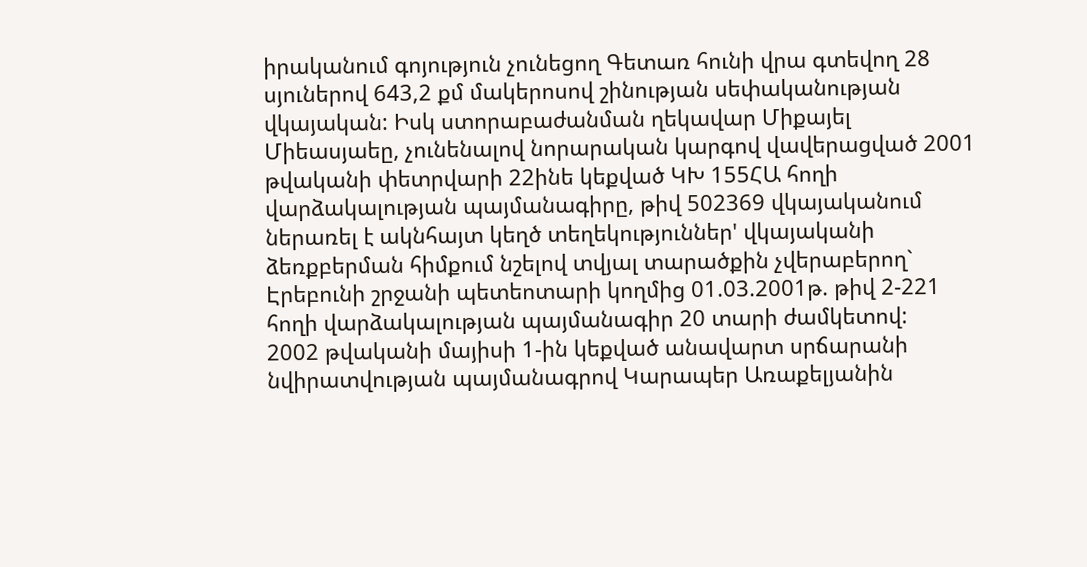իրականում գոյություն չունեցող Գետառ հունի վրա գտեվող 28 սյուներով 643,2 քմ մակերոսով շինության սեփականության վկայական: Իսկ ստորաբաժանման ղեկավար Միքայել Միեասյաեը, չունենալով նորարական կարգով վավերացված 2001 թվականի փետրվարի 22ինե կեքված ԿԽ 155ՀԱ հողի վարձակալության պայմանագիրը, թիվ 502369 վկայականում ներառել է ակնհայտ կեղծ տեղեկություններ' վկայականի ձեռքբերման հիմքում նշելով տվյալ տարածքին չվերաբերող` Էրեբունի շրջանի պետեոտարի կողմից 01.03.2001թ. թիվ 2-221 հողի վարձակալության պայմանագիր 20 տարի ժամկետով:
2002 թվականի մայիսի 1-ին կեքված անավարտ սրճարանի նվիրատվության պայմանագրով Կարապեր Առաքելյանին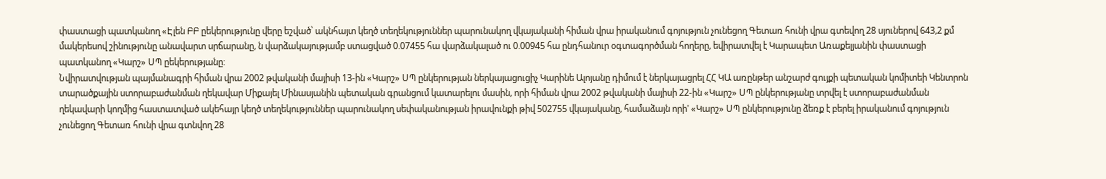փաստացի պատկանող «Էլեն ԲԲ ըեկերությունը վերը եշված՝ ակնհայտ կեղծ տեղեկություններ պարունակող վկայականի հիման վրա իրականում գոյություն չունեցող Գետառ հունի վրա գտեվող 28 սյուներով 643,2 քմ մակերեսով շինությունը անավարտ սրճարանը, ն վարձակայությամբ ստացված 0.07455 հա վարձակալած ու 0.00945 հա ընդհանուր օգտագործման հողերը, եվիրատվել է Կարապետ Առաքելյանին փաստացի պատկանող «Կարշ» ՍՊ ըեկերությանը:
Նվիրատվության պայմանագրի հիման վրա 2002 թվականի մայիսի 13-ին «Կարշ» ՍՊ ընկերության ներկայացուցիչ Կարինե Ալոյանը դիմում է ներկայացրել ՀՀ ԿԱ առընթեր անշարժ գույքի պետական կոմիտեի Կենտրոն տարածքային ստորաբաժանման ղեկավար Միքայել Մինասյանին պետական գրանցում կատարելու մասին, որի հիման վրա 2002 թվականի մայիսի 22-ին «Կարշ» ՍՊ ընկերությանը տրվել է ստորաբաժանման ղեկավարի կողմից հաստատված ակեհայր կեղծ տեղեկություններ պարունակող սեփականության իրավունքի թիվ 502755 վկայականը, համաձայն որի' «Կարշ» ՍՊ ընկերությունը ձեռք է բերել իրականում գոյություն չունեցող Գետառ հունի վրա գտնվող 28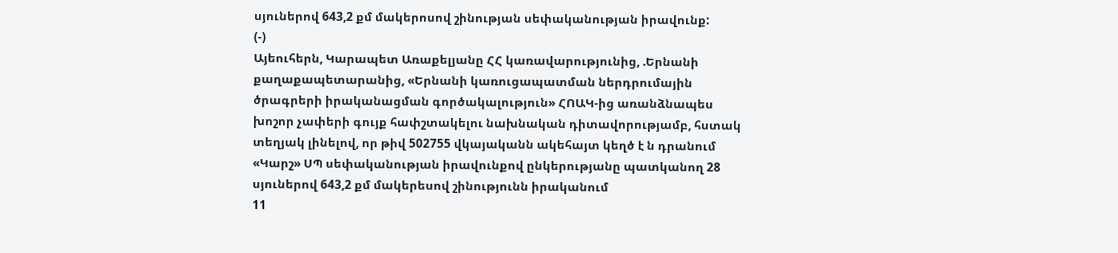սյուներով 643,2 քմ մակերոսով շինության սեփականության իրավունք:
(-)
Այեուհերն, Կարապետ Առաքելյանը ՀՀ կառավարությունից, .Երնանի քաղաքապետարանից, «Երնանի կառուցապատման ներդրումային ծրագրերի իրականացման գործակալություն» ՀՈԱԿ-ից առանձնապես խոշոր չափերի գույք հափշտակելու նախնական դիտավորությամբ, հստակ տեղյակ լինելով, որ թիվ 502755 վկայականն ակեհայտ կեղծ է ն դրանում «Կարշ» ՍՊ սեփականության իրավունքով ընկերությանը պատկանող 28 սյուներով 643,2 քմ մակերեսով շինությունն իրականում
11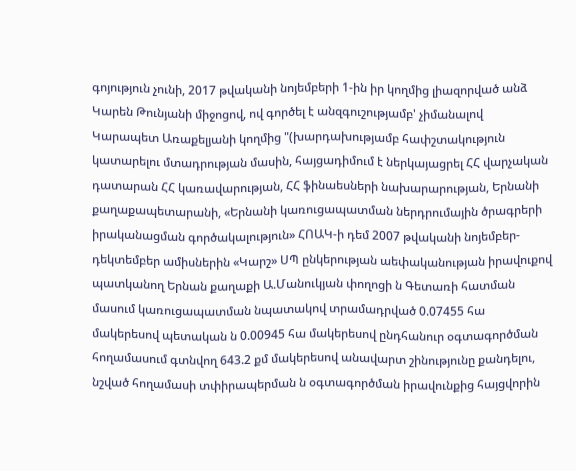գոյություն չունի, 2017 թվականի նոյեմբերի 1-ին իր կողմից լիազորված անձ Կարեն Թունյանի միջոցով, ով գործել է անզգուշությամբ' չիմանալով Կարապետ Առաքելյանի կողմից "(խարդախությամբ հափշտակություն կատարելու մտադրության մասին, հայցադիմում է ներկայացրել ՀՀ վարչական դատարան ՀՀ կառավարության, ՀՀ ֆինաեսների նախարարության, Երնանի քաղաքապետարանի, «Երնանի կառուցապատման ներդրումային ծրագրերի իրականացման գործակալություն» ՀՈԱԿ-ի դեմ 2007 թվականի նոյեմբեր-դեկտեմբեր ամիսներին «Կարշ» ՍՊ ընկերության աեփականության իրավուքով պատկանող Երնան քաղաքի Ա.Մանուկյան փողոցի ն Գետառի հատման մասում կառուցապատման նպատակով տրամադրված 0.07455 հա մակերեսով պետական ն 0.00945 հա մակերեսով ընդհանուր օգտագործման հողամասում գտնվող 643.2 քմ մակերեսով անավարտ շինությունը քանդելու, նշված հողամասի տփիրապերման ն օգտագործման իրավունքից հայցվորին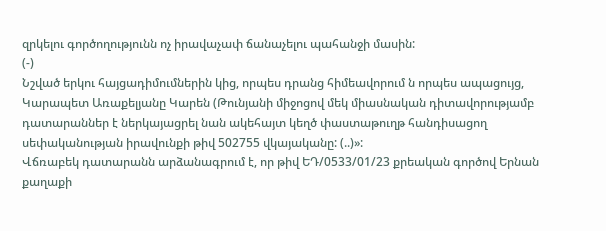զրկելու գործողությունն ոչ իրավաչափ ճանաչելու պահանջի մասին:
(-)
Նշված երկու հայցադիմումներին կից, որպես դրանց հիմեավորում ն որպես ապացույց, Կարապետ Առաքելյանը Կարեն (Թունյանի միջոցով մեկ միասնական դիտավորությամբ դատարաններ է ներկայացրել նան ակեհայտ կեղծ փաստաթուղթ հանդիսացող սեփականության իրավունքի թիվ 502755 վկայականը: (..)»:
Վճռաբեկ դատարանն արձանագրում է, որ թիվ ԵԴ/0533/01/23 քրեական գործով Երնան քաղաքի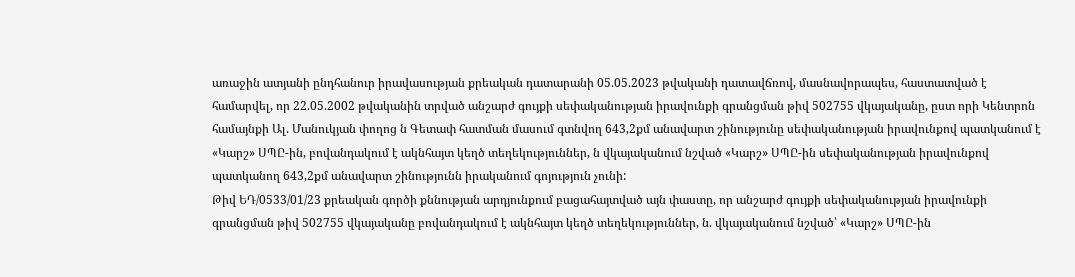առաջին ատյանի ընդհանուր իրավասության քրեական դատարանի 05.05.2023 թվականի դատավճռով, մասնավորապես, հաստատված է համարվել, որ 22.05.2002 թվականին տրված անշարժ գույքի սեփականության իրավունքի գրանցման թիվ 502755 վկայականը, ըստ որի Կենտրոն համայնքի Ալ. Մանուկյան փողոց ն Գետափ հատման մասում գտնվող 643,2քմ անավարտ շինությունը սեփականության իրավունքով պատկանում է «Կարշ» ՍՊԸ-ին, բովանդակում է ակնհայտ կեղծ տեղեկություններ, ն վկայականում նշված «Կարշ» ՍՊԸ-ին սեփականության իրավունքով պատկանող 643,2քմ անավարտ շինությունն իրականում գոյություն չունի:
Թիվ ԵԴ/0533/01/23 քրեական գործի քննության արդյունքում բացահայտված այն փաստը, որ անշարժ գույքի սեփականության իրավունքի գրանցման թիվ 502755 վկայականը բովանդակում է ակնհայտ կեղծ տեղեկություններ, ն. վկայականում նշված՝ «Կարշ» ՍՊԸ-ին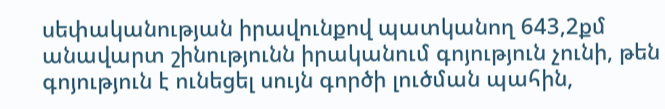սեփականության իրավունքով պատկանող 643,2քմ անավարտ շինությունն իրականում գոյություն չունի, թեն գոյություն է ունեցել սույն գործի լուծման պահին,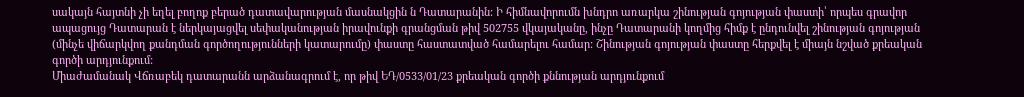սակայն հայտնի չի եղել բողոք բերած դատավարության մասնակցին ն Դատարանին: Ի հիմնավորումն խնդրո առարկա շինության գոյության փաստի՝ որպես գրավոր ապացույց Դատարան է ներկայացվել սեփականության իրավունքի գրանցման թիվ 502755 վկայականը, ինչը Դատարանի կողմից հիմք է ընդունվել շինության գոյության (մինչե վիճարկվող քանդման գործողությունների կատարումը) փաստը հաստատված համարելու համար: Շինության գոյության փաստը հերքվել է միայն նշված քրեական գործի արդյունքում:
Միաժամանակ Վճռաբեկ դատարանն արձանագրում է, որ թիվ ԵԴ/0533/01/23 քրեական գործի քննության արդյունքում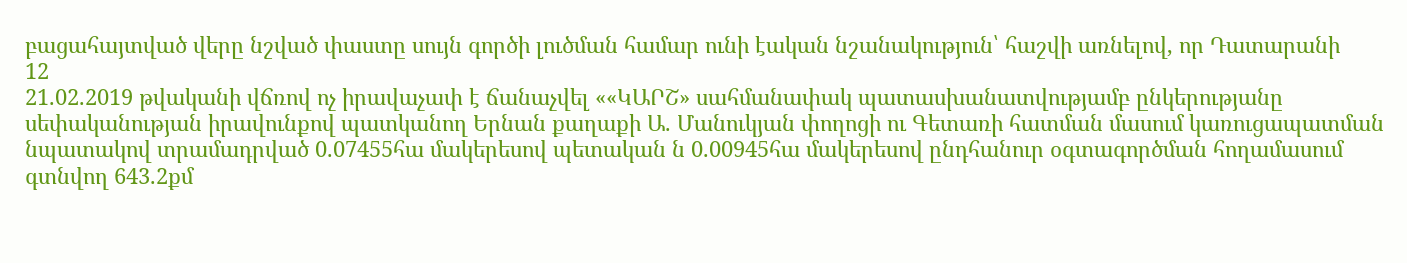բացահայտված վերը նշված փաստը սույն գործի լուծման համար ունի էական նշանակություն՝ հաշվի առնելով, որ Դատարանի
12
21.02.2019 թվականի վճռով ոչ իրավաչափ է ճանաչվել ««ԿԱՐՇ» սահմանափակ պատասխանատվությամբ ընկերությանը սեփականության իրավունքով պատկանող Երնան քաղաքի Ա. Մանուկյան փողոցի ու Գետառի հատման մասում կառուցապատման նպատակով տրամադրված 0.07455հա մակերեսով պետական ն 0.00945հա մակերեսով ընդհանուր օգտագործման հողամասում գտնվող 643.2քմ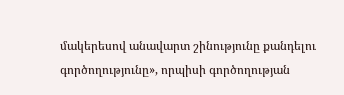մակերեսով անավարտ շինությունը քանդելու գործողությունը», որպիսի գործողության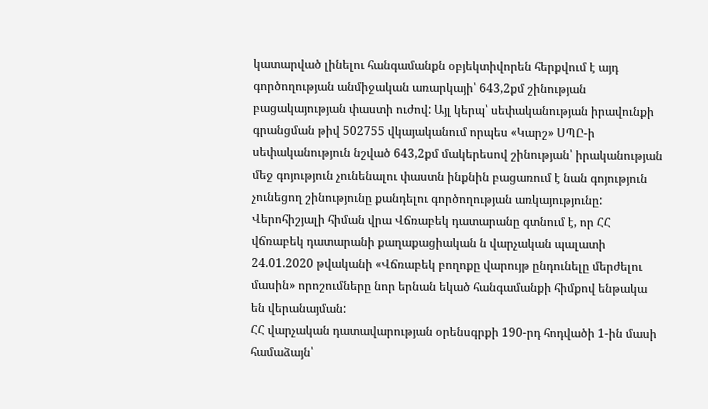կատարված լինելու հանգամանքն օբյեկտիվորեն հերքվում է այդ գործողության անմիջական առարկայի՝ 643,2քմ շինության բացակայության փաստի ուժով: Այլ կերպ՝ սեփականության իրավունքի գրանցման թիվ 502755 վկայականում որպես «Կարշ» ՍՊԸ-ի սեփականություն նշված 643,2քմ մակերեսով շինության՝ իրականության մեջ գոյություն չունենալու փաստն ինքնին բացառում է նան գոյություն չունեցող շինությունը քանդելու գործողության առկայությունը:
Վերոհիշյալի հիման վրա Վճռաբեկ դատարանը գտնում է, որ ՀՀ վճռաբեկ դատարանի քաղաքացիական ն վարչական պալատի 24.01.2020 թվականի «Վճռաբեկ բողոքը վարույթ ընդունելը մերժելու մասին» որոշումները նոր երնան եկած հանգամանքի հիմքով ենթակա են վերանայման:
ՀՀ վարչական դատավարության օրենսգրքի 190-րդ հոդվածի 1-ին մասի համաձայն՝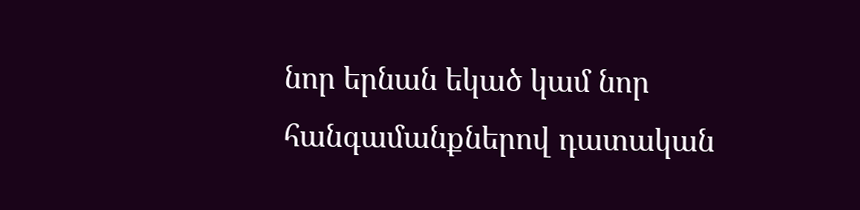նոր երնան եկած կամ նոր հանգամանքներով դատական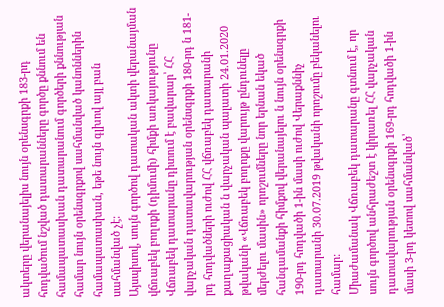ակտերը վերանայելիս նույն օրենսգրքի 183-րդ հոդվածում նշված դատարանները գործը քննում են համապատասխան դատարանում գործերի քննության համար նույն օրենսգրքով սահմանված կանոններին համապատասխան, եթե նույն գլխով այլ բան սահմանված չէ:
Այսպիսով, սույն գործով դատական ակտի վերանայման վճռաբեկ բողոքի (դիմումի) հիմքի առկայությունը Վճռաբեկ դատարանը դիտում է բավարար՝ ՀՀ վարչական դատավարության օրենսգրքի 180-րդ ն 181-րդ հոդվածների ուժով ՀՀ վճռաբեկ դատարանի քաղաքացիական ն վարչական պալատի 24.01.2020 թվականի «Վճռաբեկ բողոքը վարույթ ընդունելը մերժելու մասին» որոշումները նոր երնան եկած հանգամանքի հիմքով վերանայելու ն նույն օրենսգրքի 190-րդ հոդվածի 1-ին մասի ուժով Վերաքննիչ դատարանի 30.07.2019 թվականի որոշումը բեկանելու համար:
Միաժամանակ Վճռաբեկ դատարանը գտնում է, որ սույն գործով անհրաժեշտ է կիրառել ՀՀ վարչական դատավարության օրենսգրքի 169-րդ հոդվածի 1-ին մասի 3-րդ կետով սահմանված՝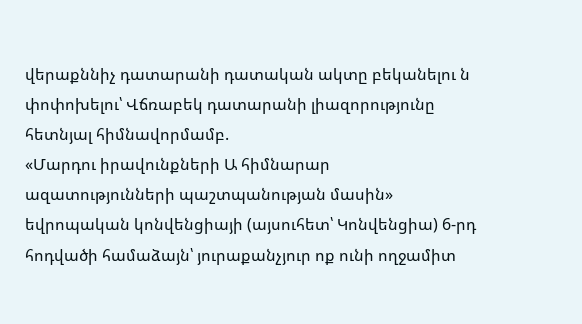վերաքննիչ դատարանի դատական ակտը բեկանելու ն փոփոխելու՝ Վճռաբեկ դատարանի լիազորությունը հետնյալ հիմնավորմամբ.
«Մարդու իրավունքների Ա հիմնարար ազատությունների պաշտպանության մասին» եվրոպական կոնվենցիայի (այսուհետ՝ Կոնվենցիա) 6-րդ հոդվածի համաձայն՝ յուրաքանչյուր ոք ունի ողջամիտ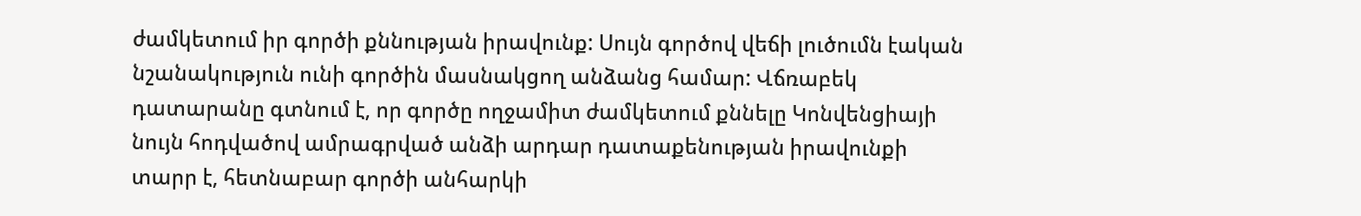ժամկետում իր գործի քննության իրավունք: Սույն գործով վեճի լուծումն էական նշանակություն ունի գործին մասնակցող անձանց համար: Վճռաբեկ դատարանը գտնում է, որ գործը ողջամիտ ժամկետում քննելը Կոնվենցիայի նույն հոդվածով ամրագրված անձի արդար դատաքենության իրավունքի տարր է, հետնաբար գործի անհարկի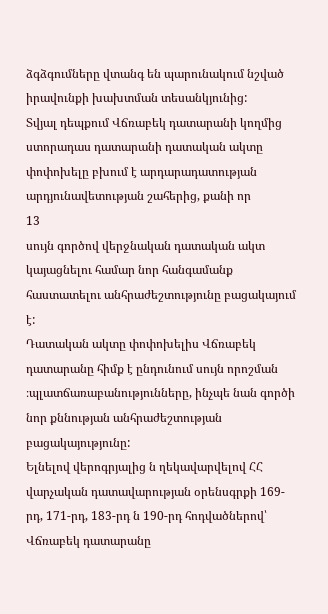ձգձգումները վտանգ են պարունակում նշված իրավունքի խախտման տեսանկյունից:
Տվյալ դեպքում Վճռաբեկ դատարանի կողմից ստորադաս դատարանի դատական ակտը փոփոխելը բխում է արդարադատության արդյունավետության շահերից, քանի որ
13
սույն գործով վերջնական դատական ակտ կայացնելու համար նոր հանգամանք հաստատելու անհրաժեշտությունը բացակայում է:
Դատական ակտը փոփոխելիս Վճռաբեկ դատարանը հիմք է ընդունում սույն որոշման ։պլատճառաբանությունները, ինչպե նան գործի նոր քննության անհրաժեշտության բացակայությունը:
Ելնելով վերոգրյալից ն ղեկավարվելով ՀՀ վարչական դատավարության օրենսգրքի 169-րդ, 171-րդ, 183-րդ ն 190-րդ հոդվածներով՝ Վճռաբեկ դատարանը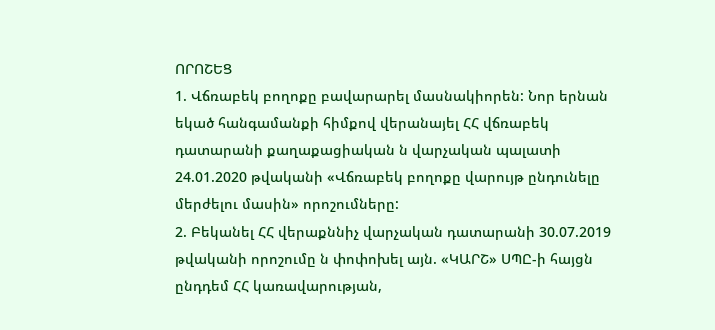ՈՐՈՇԵՑ
1. Վճռաբեկ բողոքը բավարարել մասնակիորեն: Նոր երնան եկած հանգամանքի հիմքով վերանայել ՀՀ վճռաբեկ դատարանի քաղաքացիական ն վարչական պալատի 24.01.2020 թվականի «Վճռաբեկ բողոքը վարույթ ընդունելը մերժելու մասին» որոշումները:
2. Բեկանել ՀՀ վերաքննիչ վարչական դատարանի 30.07.2019 թվականի որոշումը ն փոփոխել այն. «ԿԱՐՇ» ՍՊԸ-ի հայցն ընդդեմ ՀՀ կառավարության,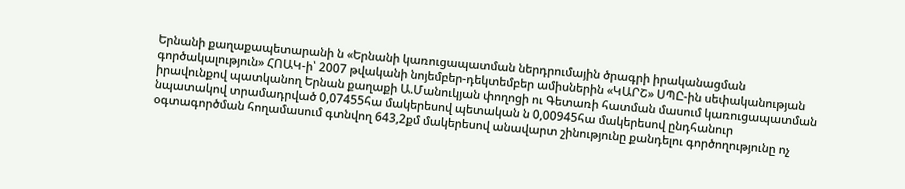Երնանի քաղաքապետարանի ն «Երնանի կառուցապատման ներդրումային ծրագրի իրականացման գործակալություն» ՀՈԱԿ-ի՝ 2007 թվականի նոյեմբեր-դեկտեմբեր ամիսներին «ԿԱՐՇ» ՍՊԸ-ին սեփականության իրավունքով պատկանող Երնան քաղաքի Ա.Մանուկյան փողոցի ու Գետառի հատման մասում կառուցապատման նպատակով տրամադրված 0,07455հա մակերեսով պետական ն 0,00945հա մակերեսով ընդհանուր օգտագործման հողամասում գտնվող 643,2քմ մակերեսով անավարտ շինությունը քանդելու գործողությունը ոչ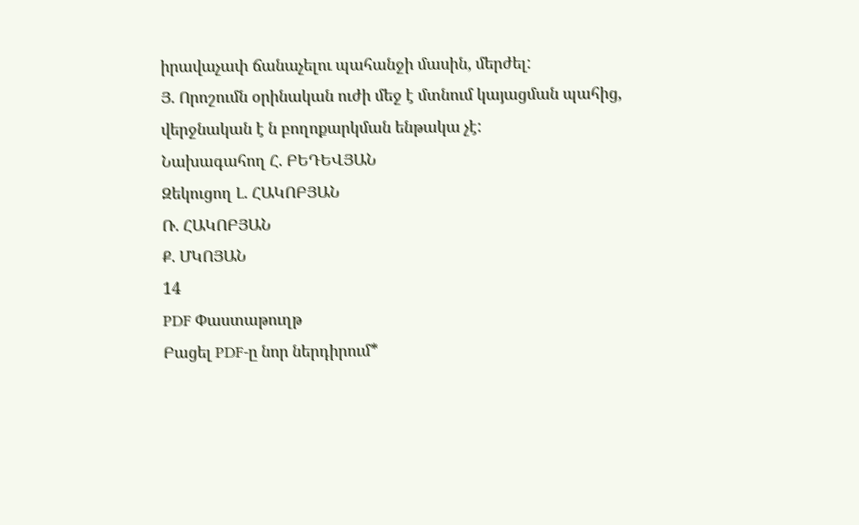իրավաչափ ճանաչելու պահանջի մասին, մերժել:
Յ. Որոշումն օրինական ուժի մեջ է մտնում կայացման պահից, վերջնական է ն բողոքարկման ենթակա չէ:
Նախագահող Հ. ԲԵԴԵՎՅԱՆ
Զեկուցող Լ. ՀԱԿՈԲՅԱՆ
Ռ. ՀԱԿՈԲՅԱՆ
Ք. ՄԿՈՅԱՆ
14
PDF Փաստաթուղթ
Բացել PDF-ը նոր ներդիրում*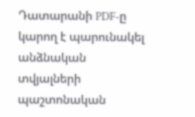Դատարանի PDF-ը կարող է պարունակել անձնական տվյալների պաշտոնական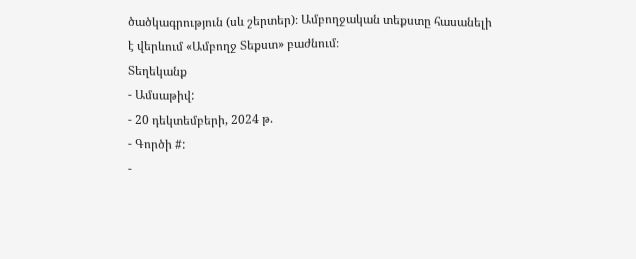ծածկագրություն (սև շերտեր)։ Ամբողջական տեքստը հասանելի է վերևում «Ամբողջ Տեքստ» բաժնում։
Տեղեկանք
- Ամսաթիվ:
- 20 դեկտեմբերի, 2024 թ.
- Գործի #:
-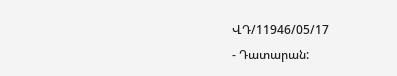ՎԴ/11946/05/17
- Դատարան: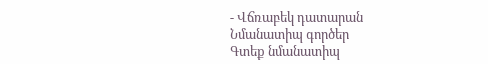- Վճռաբեկ դատարան
Նմանատիպ գործեր
Գտեք նմանատիպ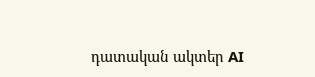դատական ակտեր AI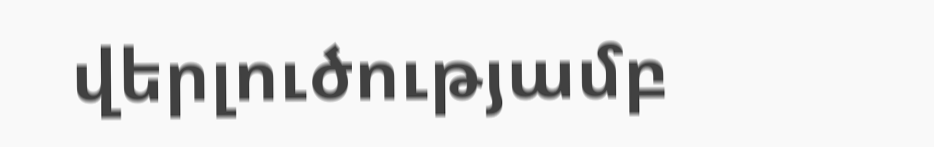վերլուծությամբ